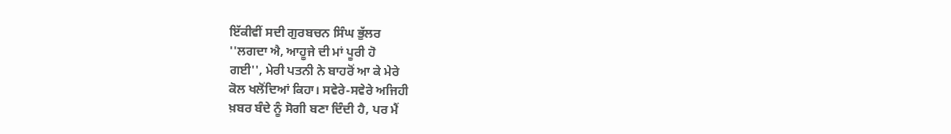ਇੱਕੀਵੀਂ ਸਦੀ ਗੁਰਬਚਨ ਸਿੰਘ ਭੁੱਲਰ
''ਲਗਦਾ ਐ, ਆਹੂਜੇ ਦੀ ਮਾਂ ਪੂਰੀ ਹੋ
ਗਈ'', ਮੇਰੀ ਪਤਨੀ ਨੇ ਬਾਹਰੋਂ ਆ ਕੇ ਮੇਰੇ
ਕੋਲ ਖਲੋਂਦਿਆਂ ਕਿਹਾ। ਸਵੇਰੇ-ਸਵੇਰੇ ਅਜਿਹੀ
ਖ਼ਬਰ ਬੰਦੇ ਨੂੰ ਸੋਗੀ ਬਣਾ ਦਿੰਦੀ ਹੈ, ਪਰ ਮੈਂ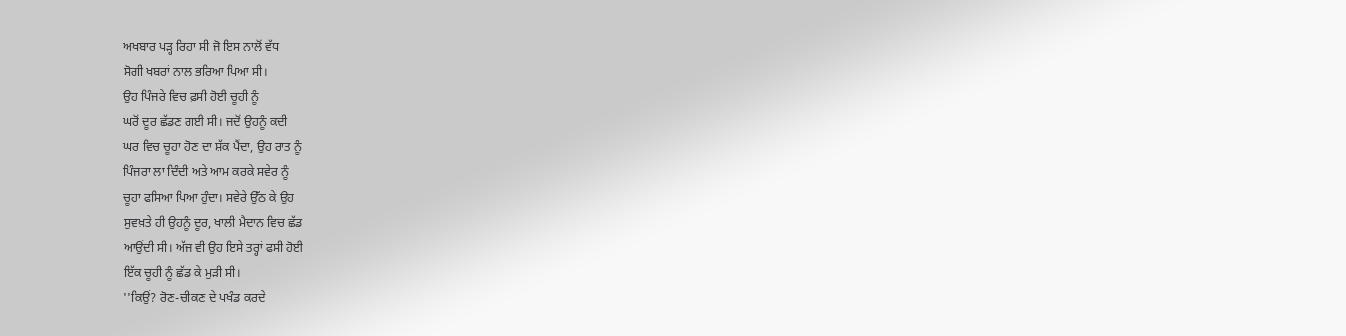ਅਖਬਾਰ ਪੜ੍ਹ ਰਿਹਾ ਸੀ ਜੋ ਇਸ ਨਾਲੋਂ ਵੱਧ
ਸੋਗੀ ਖਬਰਾਂ ਨਾਲ ਭਰਿਆ ਪਿਆ ਸੀ।
ਉਹ ਪਿੰਜਰੇ ਵਿਚ ਫ਼ਸੀ ਹੋਈ ਚੂਹੀ ਨੂੰ
ਘਰੋਂ ਦੂਰ ਛੱਡਣ ਗਈ ਸੀ। ਜਦੋਂ ਉਹਨੂੰ ਕਦੀ
ਘਰ ਵਿਚ ਚੂਹਾ ਹੋਣ ਦਾ ਸ਼ੱਕ ਪੈਂਦਾ, ਉਹ ਰਾਤ ਨੂੰ
ਪਿੰਜਰਾ ਲਾ ਦਿੰਦੀ ਅਤੇ ਆਮ ਕਰਕੇ ਸਵੇਰ ਨੂੰ
ਚੂਹਾ ਫਸਿਆ ਪਿਆ ਹੁੰਦਾ। ਸਵੇਰੇ ਉੱਠ ਕੇ ਉਹ
ਸੁਵਖ਼ਤੇ ਹੀ ਉਹਨੂੰ ਦੂਰ, ਖਾਲੀ ਮੈਦਾਨ ਵਿਚ ਛੱਡ
ਆਉਂਦੀ ਸੀ। ਅੱਜ ਵੀ ਉਹ ਇਸੇ ਤਰ੍ਹਾਂ ਫਸੀ ਹੋਈ
ਇੱਕ ਚੂਹੀ ਨੂੰ ਛੱਡ ਕੇ ਮੁੜੀ ਸੀ।
''ਕਿਉਂ? ਰੋਣ-ਚੀਕਣ ਦੇ ਪਖੰਡ ਕਰਦੇ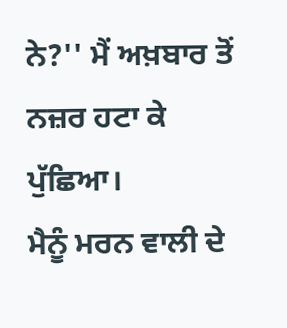ਨੇ?'' ਮੈਂ ਅਖ਼ਬਾਰ ਤੋਂ ਨਜ਼ਰ ਹਟਾ ਕੇ ਪੁੱਛਿਆ।
ਮੈਨੂੰ ਮਰਨ ਵਾਲੀ ਦੇ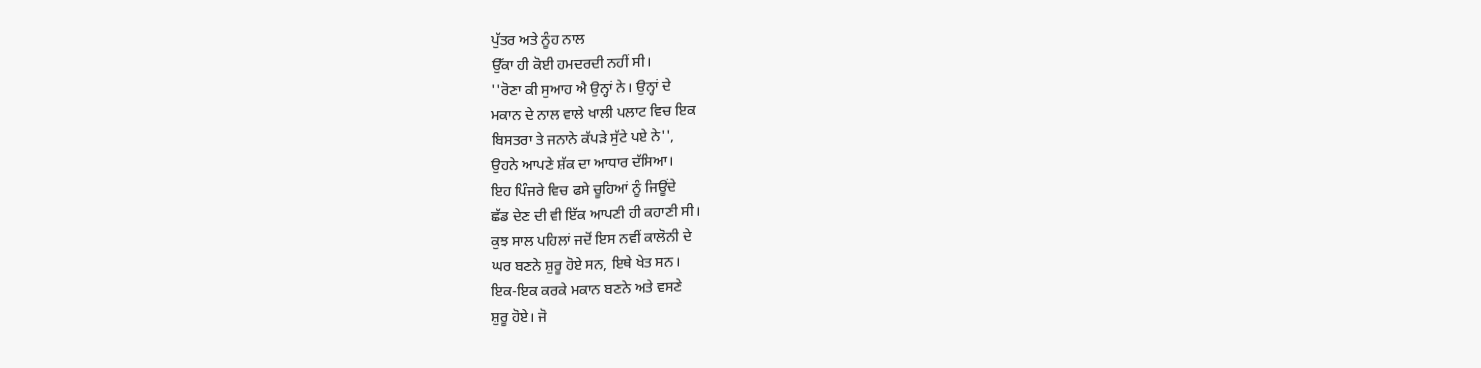ਪੁੱਤਰ ਅਤੇ ਨੂੰਹ ਨਾਲ
ਉੱਕਾ ਹੀ ਕੋਈ ਹਮਦਰਦੀ ਨਹੀਂ ਸੀ।
''ਰੋਣਾ ਕੀ ਸੁਆਹ ਐ ਉਨ੍ਹਾਂ ਨੇ। ਉਨ੍ਹਾਂ ਦੇ
ਮਕਾਨ ਦੇ ਨਾਲ ਵਾਲੇ ਖਾਲੀ ਪਲਾਟ ਵਿਚ ਇਕ
ਬਿਸਤਰਾ ਤੇ ਜਨਾਨੇ ਕੱਪੜੇ ਸੁੱਟੇ ਪਏ ਨੇ'',
ਉਹਨੇ ਆਪਣੇ ਸ਼ੱਕ ਦਾ ਆਧਾਰ ਦੱਸਿਆ।
ਇਹ ਪਿੰਜਰੇ ਵਿਚ ਫਸੇ ਚੂਹਿਆਂ ਨੂੰ ਜਿਊਂਦੇ
ਛੱਡ ਦੇਣ ਦੀ ਵੀ ਇੱਕ ਆਪਣੀ ਹੀ ਕਹਾਣੀ ਸੀ।
ਕੁਝ ਸਾਲ ਪਹਿਲਾਂ ਜਦੋਂ ਇਸ ਨਵੀਂ ਕਾਲੋਨੀ ਦੇ
ਘਰ ਬਣਨੇ ਸ਼ੁਰੂ ਹੋਏ ਸਨ, ਇਥੇ ਖੇਤ ਸਨ।
ਇਕ-ਇਕ ਕਰਕੇ ਮਕਾਨ ਬਣਨੇ ਅਤੇ ਵਸਣੇ
ਸ਼ੁਰੂ ਹੋਏ। ਜੋ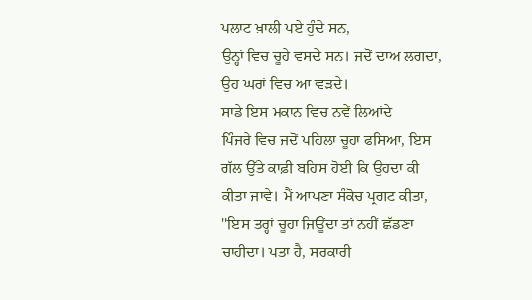ਪਲਾਟ ਖ਼ਾਲੀ ਪਏ ਹੁੰਦੇ ਸਨ,
ਉਨ੍ਹਾਂ ਵਿਚ ਚੂਹੇ ਵਸਦੇ ਸਨ। ਜਦੋਂ ਦਾਅ ਲਗਦਾ,
ਉਹ ਘਰਾਂ ਵਿਚ ਆ ਵੜਦੇ।
ਸਾਡੇ ਇਸ ਮਕਾਨ ਵਿਚ ਨਵੇਂ ਲਿਆਂਦੇ
ਪਿੰਜਰੇ ਵਿਚ ਜਦੋਂ ਪਹਿਲਾ ਚੂਹਾ ਫਸਿਆ, ਇਸ
ਗੱਲ ਉੱਤੇ ਕਾਫ਼ੀ ਬਹਿਸ ਹੋਈ ਕਿ ਉਹਦਾ ਕੀ
ਕੀਤਾ ਜਾਵੇ। ਮੈਂ ਆਪਣਾ ਸੰਕੋਚ ਪ੍ਰਗਟ ਕੀਤਾ,
''ਇਸ ਤਰ੍ਹਾਂ ਚੂਹਾ ਜਿਊਂਦਾ ਤਾਂ ਨਹੀਂ ਛੱਡਣਾ
ਚਾਹੀਦਾ। ਪਤਾ ਹੈ, ਸਰਕਾਰੀ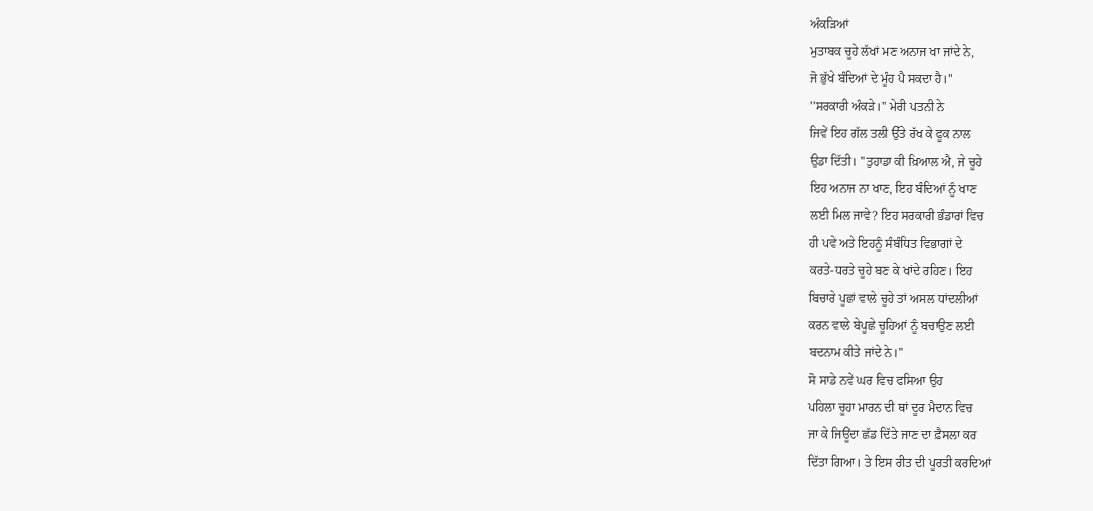ਅੰਕੜਿਆਂ
ਮੁਤਾਬਕ ਚੂਹੇ ਲੱਖਾਂ ਮਣ ਅਨਾਜ ਖਾ ਜਾਂਦੇ ਨੇ,
ਜੋ ਭੁੱਖੇ ਬੰਦਿਆਂ ਦੇ ਮੂੰਹ ਪੈ ਸਕਦਾ ਹੈ।''
''ਸਰਕਾਰੀ ਅੰਕੜੇ।'' ਮੇਰੀ ਪਤਨੀ ਨੇ
ਜਿਵੇਂ ਇਹ ਗੱਲ ਤਲੀ ਉੱਤੇ ਰੱਖ ਕੇ ਫੂਕ ਨਾਲ
ਉਡਾ ਦਿੱਤੀ। ''ਤੁਹਾਡਾ ਕੀ ਖ਼ਿਆਲ ਐ, ਜੇ ਚੂਹੇ
ਇਹ ਅਨਾਜ ਨਾ ਖਾਣ, ਇਹ ਬੰਦਿਆਂ ਨੂੰ ਖਾਣ
ਲਈ ਮਿਲ ਜਾਵੇ? ਇਹ ਸਰਕਾਰੀ ਭੰਡਾਰਾਂ ਵਿਚ
ਹੀ ਪਵੇ ਅਤੇ ਇਹਨੂੰ ਸੰਬੰਧਿਤ ਵਿਭਾਗਾਂ ਦੇ
ਕਰਤੇ-ਧਰਤੇ ਚੂਹੇ ਬਣ ਕੇ ਖਾਂਦੇ ਰਹਿਣ। ਇਹ
ਬਿਚਾਰੇ ਪੂਛਾਂ ਵਾਲੇ ਚੂਹੇ ਤਾਂ ਅਸਲ ਧਾਂਦਲੀਆਂ
ਕਰਨ ਵਾਲੇ ਬੇਪੂਛੇ ਚੂਹਿਆਂ ਨੂੰ ਬਚਾਉਣ ਲਈ
ਬਦਨਾਮ ਕੀਤੇ ਜਾਂਦੇ ਨੇ।''
ਸੋ ਸਾਡੇ ਨਵੇਂ ਘਰ ਵਿਚ ਫਸਿਆ ਉਹ
ਪਹਿਲਾ ਚੂਹਾ ਮਾਰਨ ਦੀ ਥਾਂ ਦੂਰ ਮੈਦਾਨ ਵਿਚ
ਜਾ ਕੇ ਜਿਊਂਦਾ ਛੱਡ ਦਿੱਤੇ ਜਾਣ ਦਾ ਫ਼ੈਸਲਾ ਕਰ
ਦਿੱਤਾ ਗਿਆ। ਤੇ ਇਸ ਰੀਤ ਦੀ ਪੂਰਤੀ ਕਰਦਿਆਂ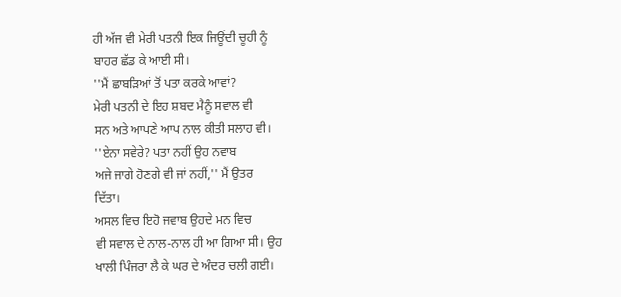ਹੀ ਅੱਜ ਵੀ ਮੇਰੀ ਪਤਨੀ ਇਕ ਜਿਊਂਦੀ ਚੂਹੀ ਨੂੰ
ਬਾਹਰ ਛੱਡ ਕੇ ਆਈ ਸੀ।
''ਮੈਂ ਛਾਬੜਿਆਂ ਤੋਂ ਪਤਾ ਕਰਕੇ ਆਵਾਂ?
ਮੇਰੀ ਪਤਨੀ ਦੇ ਇਹ ਸ਼ਬਦ ਮੈਨੂੰ ਸਵਾਲ ਵੀ
ਸਨ ਅਤੇ ਆਪਣੇ ਆਪ ਨਾਲ ਕੀਤੀ ਸਲਾਹ ਵੀ।
''ਏਨਾ ਸਵੇਰੇ? ਪਤਾ ਨਹੀਂ ਉਹ ਨਵਾਬ
ਅਜੇ ਜਾਗੇ ਹੋਣਗੇ ਵੀ ਜਾਂ ਨਹੀਂ,'' ਮੈਂ ਉਤਰ
ਦਿੱਤਾ।
ਅਸਲ ਵਿਚ ਇਹੋ ਜਵਾਬ ਉਹਦੇ ਮਨ ਵਿਚ
ਵੀ ਸਵਾਲ ਦੇ ਨਾਲ-ਨਾਲ ਹੀ ਆ ਗਿਆ ਸੀ। ਉਹ
ਖਾਲੀ ਪਿੰਜਰਾ ਲੈ ਕੇ ਘਰ ਦੇ ਅੰਦਰ ਚਲੀ ਗਈ।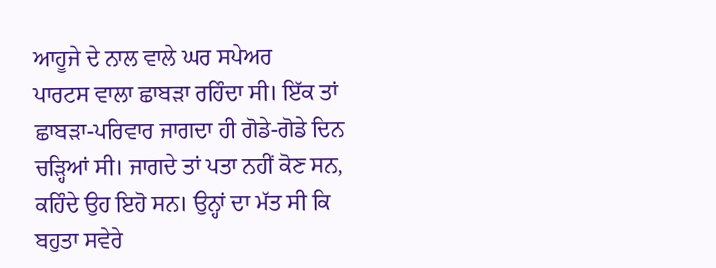ਆਹੂਜੇ ਦੇ ਨਾਲ ਵਾਲੇ ਘਰ ਸਪੇਅਰ
ਪਾਰਟਸ ਵਾਲਾ ਛਾਬੜਾ ਰਹਿੰਦਾ ਸੀ। ਇੱਕ ਤਾਂ
ਛਾਬੜਾ-ਪਰਿਵਾਰ ਜਾਗਦਾ ਹੀ ਗੋਡੇ-ਗੋਡੇ ਦਿਨ
ਚੜ੍ਹਿਆਂ ਸੀ। ਜਾਗਦੇ ਤਾਂ ਪਤਾ ਨਹੀਂ ਕੋਣ ਸਨ,
ਕਹਿੰਦੇ ਉਹ ਇਹੋ ਸਨ। ਉਨ੍ਹਾਂ ਦਾ ਮੱਤ ਸੀ ਕਿ
ਬਹੁਤਾ ਸਵੇਰੇ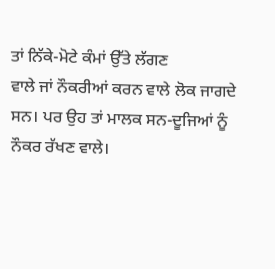ਤਾਂ ਨਿੱਕੇ-ਮੋਟੇ ਕੰਮਾਂ ਉੱਤੇ ਲੱਗਣ
ਵਾਲੇ ਜਾਂ ਨੌਕਰੀਆਂ ਕਰਨ ਵਾਲੇ ਲੋਕ ਜਾਗਦੇ
ਸਨ। ਪਰ ਉਹ ਤਾਂ ਮਾਲਕ ਸਨ-ਦੂਜਿਆਂ ਨੂੰ
ਨੌਕਰ ਰੱਖਣ ਵਾਲੇ।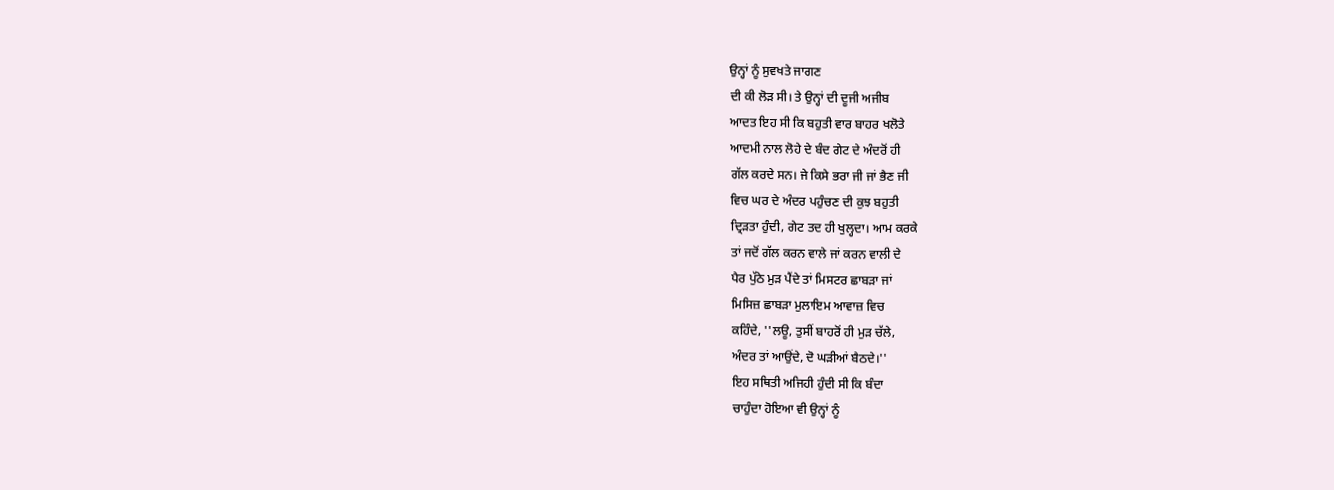ਉਨ੍ਹਾਂ ਨੂੰ ਸੁਵਖਤੇ ਜਾਗਣ
ਦੀ ਕੀ ਲੋੜ ਸੀ। ਤੇ ਉਨ੍ਹਾਂ ਦੀ ਦੂਜੀ ਅਜੀਬ
ਆਦਤ ਇਹ ਸੀ ਕਿ ਬਹੁਤੀ ਵਾਰ ਬਾਹਰ ਖਲੋਤੇ
ਆਦਮੀ ਨਾਲ ਲੋਹੇ ਦੇ ਬੰਦ ਗੇਟ ਦੇ ਅੰਦਰੋਂ ਹੀ
ਗੱਲ ਕਰਦੇ ਸਨ। ਜੇ ਕਿਸੇ ਭਰਾ ਜੀ ਜਾਂ ਭੈਣ ਜੀ
ਵਿਚ ਘਰ ਦੇ ਅੰਦਰ ਪਹੁੰਚਣ ਦੀ ਕੁਝ ਬਹੁਤੀ
ਦ੍ਰਿੜਤਾ ਹੁੰਦੀ, ਗੇਟ ਤਦ ਹੀ ਖੁਲ੍ਹਦਾ। ਆਮ ਕਰਕੇ
ਤਾਂ ਜਦੋਂ ਗੱਲ ਕਰਨ ਵਾਲੇ ਜਾਂ ਕਰਨ ਵਾਲੀ ਦੇ
ਪੈਰ ਪੁੱਠੇ ਮੁੜ ਪੈਂਦੇ ਤਾਂ ਮਿਸਟਰ ਛਾਬੜਾ ਜਾਂ
ਮਿਸਿਜ਼ ਛਾਬੜਾ ਮੁਲਾਇਮ ਆਵਾਜ਼ ਵਿਚ
ਕਹਿੰਦੇ, ''ਲਊ, ਤੁਸੀਂ ਬਾਹਰੋਂ ਹੀ ਮੁੜ ਚੱਲੇ,
ਅੰਦਰ ਤਾਂ ਆਉਂਦੇ, ਦੋ ਘੜੀਆਂ ਬੈਠਦੇ।''
ਇਹ ਸਥਿਤੀ ਅਜਿਹੀ ਹੁੰਦੀ ਸੀ ਕਿ ਬੰਦਾ
ਚਾਹੁੰਦਾ ਹੋਇਆ ਵੀ ਉਨ੍ਹਾਂ ਨੂੰ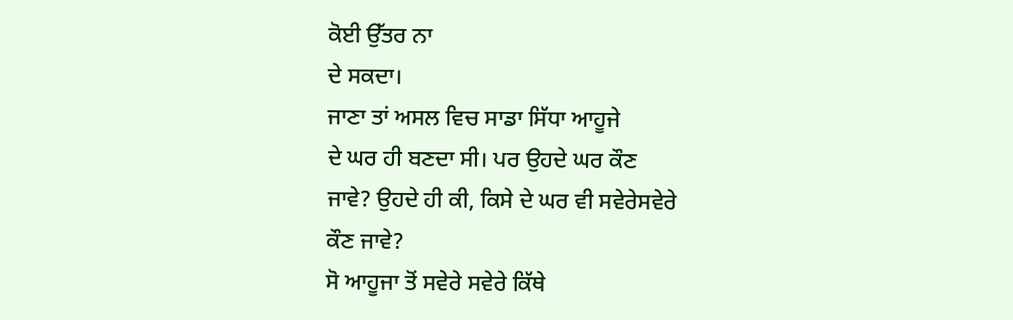ਕੋਈ ਉੱਤਰ ਨਾ
ਦੇ ਸਕਦਾ।
ਜਾਣਾ ਤਾਂ ਅਸਲ ਵਿਚ ਸਾਡਾ ਸਿੱਧਾ ਆਹੂਜੇ
ਦੇ ਘਰ ਹੀ ਬਣਦਾ ਸੀ। ਪਰ ਉਹਦੇ ਘਰ ਕੌਣ
ਜਾਵੇ? ਉਹਦੇ ਹੀ ਕੀ, ਕਿਸੇ ਦੇ ਘਰ ਵੀ ਸਵੇਰੇਸਵੇਰੇ
ਕੌਣ ਜਾਵੇ?
ਸੋ ਆਹੂਜਾ ਤੋਂ ਸਵੇਰੇ ਸਵੇਰੇ ਕਿੱਥੇ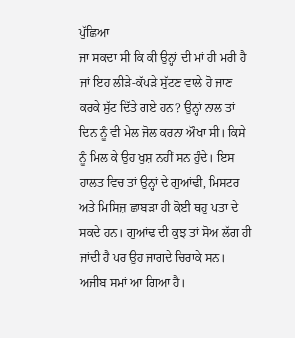ਪੁੱਛਿਆ
ਜਾ ਸਕਦਾ ਸੀ ਕਿ ਕੀ ਉਨ੍ਹਾਂ ਦੀ ਮਾਂ ਹੀ ਮਰੀ ਹੈ
ਜਾਂ ਇਹ ਲੀੜੇ-ਕੱਪੜੇ ਸੁੱਟਣ ਵਾਲੇ ਹੋ ਜਾਣ
ਕਰਕੇ ਸੁੱਟ ਦਿੱਤੇ ਗਏ ਹਨ? ਉਨ੍ਹਾਂ ਨਾਲ ਤਾਂ
ਦਿਨ ਨੂੰ ਵੀ ਮੇਲ ਜੋਲ ਕਰਨਾ ਔਖਾ ਸੀ। ਕਿਸੇ
ਨੂੰ ਮਿਲ ਕੇ ਉਹ ਖੁਸ਼ ਨਹੀਂ ਸਨ ਹੁੰਦੇ। ਇਸ
ਹਾਲਤ ਵਿਚ ਤਾਂ ਉਨ੍ਹਾਂ ਦੇ ਗੁਆਂਢੀ, ਮਿਸਟਰ
ਅਤੇ ਮਿਸਿਜ਼ ਛਾਬੜਾ ਹੀ ਕੋਈ ਥਹੁ ਪਤਾ ਦੇ
ਸਕਦੇ ਹਨ। ਗੁਆਂਢ ਦੀ ਕੁਝ ਤਾਂ ਸੋਅ ਲੱਗ ਹੀ
ਜਾਂਦੀ ਹੈ ਪਰ ਉਹ ਜਾਗਦੇ ਚਿਰਾਕੇ ਸਨ।
ਅਜੀਬ ਸਮਾਂ ਆ ਗਿਆ ਹੈ।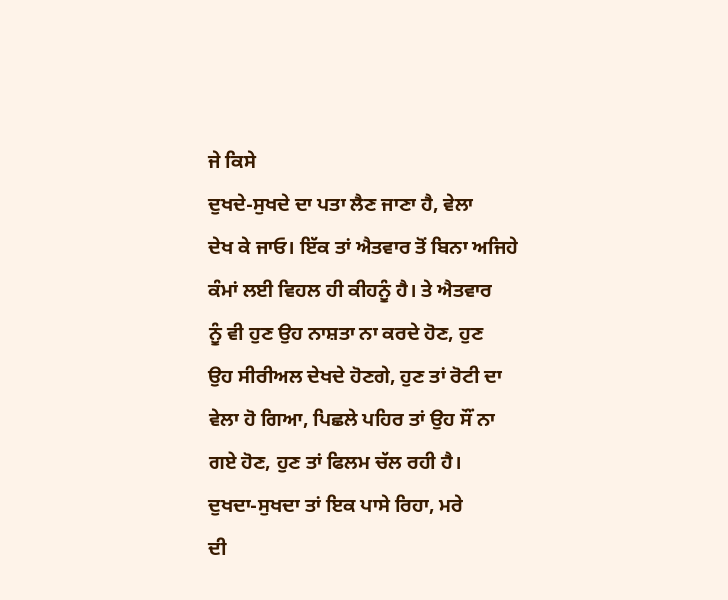ਜੇ ਕਿਸੇ
ਦੁਖਦੇ-ਸੁਖਦੇ ਦਾ ਪਤਾ ਲੈਣ ਜਾਣਾ ਹੈ, ਵੇਲਾ
ਦੇਖ ਕੇ ਜਾਓ। ਇੱਕ ਤਾਂ ਐਤਵਾਰ ਤੋਂ ਬਿਨਾ ਅਜਿਹੇ
ਕੰਮਾਂ ਲਈ ਵਿਹਲ ਹੀ ਕੀਹਨੂੰ ਹੈ। ਤੇ ਐਤਵਾਰ
ਨੂੰ ਵੀ ਹੁਣ ਉਹ ਨਾਸ਼ਤਾ ਨਾ ਕਰਦੇ ਹੋਣ, ਹੁਣ
ਉਹ ਸੀਰੀਅਲ ਦੇਖਦੇ ਹੋਣਗੇ, ਹੁਣ ਤਾਂ ਰੋਟੀ ਦਾ
ਵੇਲਾ ਹੋ ਗਿਆ, ਪਿਛਲੇ ਪਹਿਰ ਤਾਂ ਉਹ ਸੌਂ ਨਾ
ਗਏ ਹੋਣ, ਹੁਣ ਤਾਂ ਫਿਲਮ ਚੱਲ ਰਹੀ ਹੈ।
ਦੁਖਦਾ-ਸੁਖਦਾ ਤਾਂ ਇਕ ਪਾਸੇ ਰਿਹਾ, ਮਰੇ
ਦੀ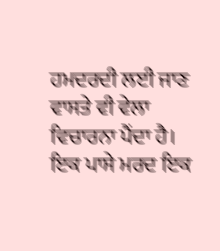ਹਮਦਰਦੀ ਲਈ ਜਾਣ ਵਾਸਤੇ ਵੀ ਵੇਲਾ
ਵਿਚਾਰਨਾ ਪੈਂਦਾ ਹੈ। ਇਕ ਪਾਸੇ ਮਰਦ ਇਕ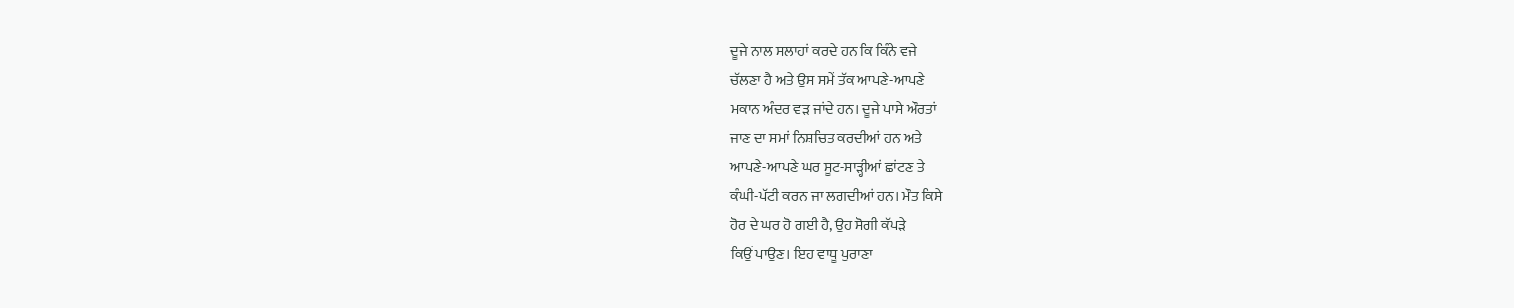ਦੂਜੇ ਨਾਲ ਸਲਾਹਾਂ ਕਰਦੇ ਹਨ ਕਿ ਕਿੰਨੇ ਵਜੇ
ਚੱਲਣਾ ਹੈ ਅਤੇ ਉਸ ਸਮੇਂ ਤੱਕ ਆਪਣੇ-ਆਪਣੇ
ਮਕਾਨ ਅੰਦਰ ਵੜ ਜਾਂਦੇ ਹਨ। ਦੂਜੇ ਪਾਸੇ ਔਰਤਾਂ
ਜਾਣ ਦਾ ਸਮਾਂ ਨਿਸ਼ਚਿਤ ਕਰਦੀਆਂ ਹਨ ਅਤੇ
ਆਪਣੇ-ਆਪਣੇ ਘਰ ਸੂਟ-ਸਾੜ੍ਹੀਆਂ ਛਾਂਟਣ ਤੇ
ਕੰਘੀ-ਪੱਟੀ ਕਰਨ ਜਾ ਲਗਦੀਆਂ ਹਨ। ਮੌਤ ਕਿਸੇ
ਹੋਰ ਦੇ ਘਰ ਹੋ ਗਈ ਹੈ, ਉਹ ਸੋਗੀ ਕੱਪੜੇ
ਕਿਉਂ ਪਾਉਣ। ਇਹ ਵਾਧੂ ਪੁਰਾਣਾ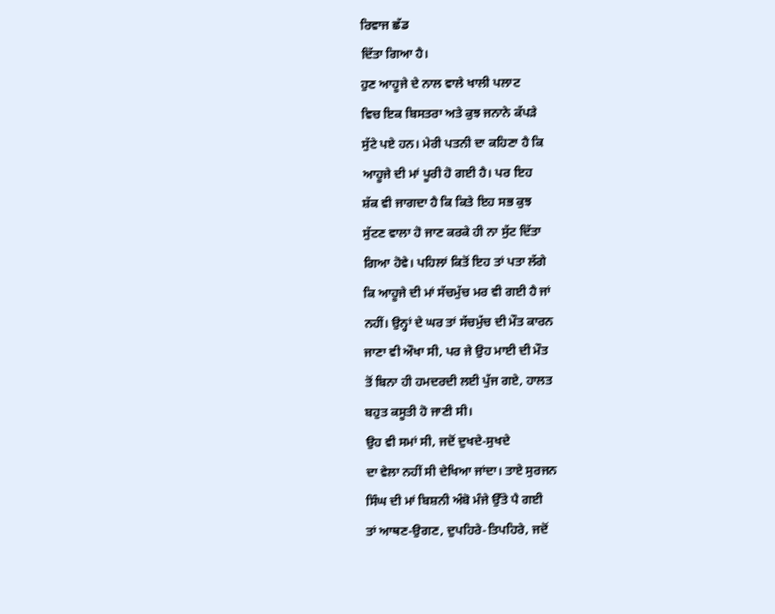ਰਿਵਾਜ ਛੱਡ
ਦਿੱਤਾ ਗਿਆ ਹੈ।
ਹੁਣ ਆਹੂਜੇ ਦੇ ਨਾਲ ਵਾਲੇ ਖਾਲੀ ਪਲਾਟ
ਵਿਚ ਇਕ ਬਿਸਤਰਾ ਅਤੇ ਕੁਝ ਜਨਾਨੇ ਕੱਪੜੇ
ਸੁੱਟੇ ਪਏ ਹਨ। ਮੇਰੀ ਪਤਨੀ ਦਾ ਕਹਿਣਾ ਹੈ ਕਿ
ਆਹੂਜੇ ਦੀ ਮਾਂ ਪੂਰੀ ਹੋ ਗਈ ਹੈ। ਪਰ ਇਹ
ਸ਼ੱਕ ਵੀ ਜਾਗਦਾ ਹੈ ਕਿ ਕਿਤੇ ਇਹ ਸਭ ਕੁਝ
ਸੁੱਟਣ ਵਾਲਾ ਹੋ ਜਾਣ ਕਰਕੇ ਹੀ ਨਾ ਸੁੱਟ ਦਿੱਤਾ
ਗਿਆ ਹੋਵੇ। ਪਹਿਲਾਂ ਕਿਤੋਂ ਇਹ ਤਾਂ ਪਤਾ ਲੱਗੇ
ਕਿ ਆਹੂਜੇ ਦੀ ਮਾਂ ਸੱਚਮੁੱਚ ਮਰ ਵੀ ਗਈ ਹੈ ਜਾਂ
ਨਹੀਂ। ਉਨ੍ਹਾਂ ਦੇ ਘਰ ਤਾਂ ਸੱਚਮੁੱਚ ਦੀ ਮੌਤ ਕਾਰਨ
ਜਾਣਾ ਵੀ ਔਖਾ ਸੀ, ਪਰ ਜੇ ਉਹ ਮਾਈ ਦੀ ਮੌਤ
ਤੋਂ ਬਿਨਾ ਹੀ ਹਮਦਰਦੀ ਲਈ ਪੁੱਜ ਗਏ, ਹਾਲਤ
ਬਹੁਤ ਕਸੂਤੀ ਹੋ ਜਾਣੀ ਸੀ।
ਉਹ ਵੀ ਸਮਾਂ ਸੀ, ਜਦੋਂ ਦੁਖਦੇ-ਸੁਖਦੇ
ਦਾ ਵੇਲਾ ਨਹੀਂ ਸੀ ਦੇਖਿਆ ਜਾਂਦਾ। ਤਾਏ ਸੁਰਜਨ
ਸਿੰਘ ਦੀ ਮਾਂ ਬਿਸ਼ਨੀ ਅੰਬੋ ਮੰਜੇ ਉੱਤੇ ਪੈ ਗਈ
ਤਾਂ ਆਥਣ-ਉਗਣ, ਦੁਪਹਿਰੇ-ਤਿਪਹਿਰੇ, ਜਦੋਂ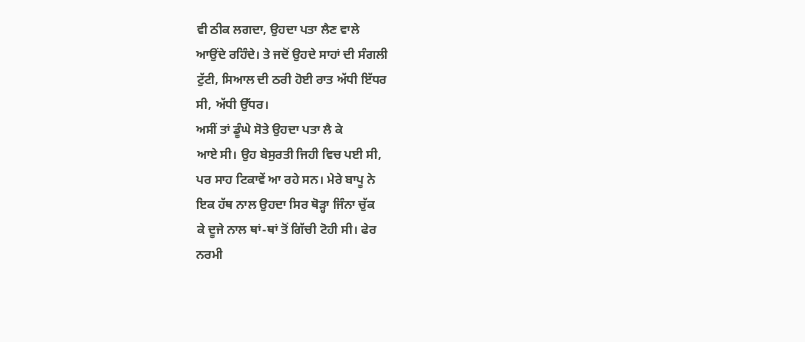ਵੀ ਠੀਕ ਲਗਦਾ, ਉਹਦਾ ਪਤਾ ਲੈਣ ਵਾਲੇ
ਆਉਂਦੇ ਰਹਿੰਦੇ। ਤੇ ਜਦੋਂ ਉਹਦੇ ਸਾਹਾਂ ਦੀ ਸੰਗਲੀ
ਟੁੱਟੀ, ਸਿਆਲ ਦੀ ਠਰੀ ਹੋਈ ਰਾਤ ਅੱਧੀ ਇੱਧਰ
ਸੀ, ਅੱਧੀ ਉੱਧਰ।
ਅਸੀਂ ਤਾਂ ਡੂੰਘੇ ਸੋਤੇ ਉਹਦਾ ਪਤਾ ਲੈ ਕੇ
ਆਏ ਸੀ। ਉਹ ਬੇਸੁਰਤੀ ਜਿਹੀ ਵਿਚ ਪਈ ਸੀ,
ਪਰ ਸਾਹ ਟਿਕਾਵੇਂ ਆ ਰਹੇ ਸਨ। ਮੇਰੇ ਬਾਪੂ ਨੇ
ਇਕ ਹੱਥ ਨਾਲ ਉਹਦਾ ਸਿਰ ਥੋੜ੍ਹਾ ਜਿੰਨਾ ਚੁੱਕ
ਕੇ ਦੂਜੇ ਨਾਲ ਥਾਂ-ਥਾਂ ਤੋਂ ਗਿੱਚੀ ਟੋਹੀ ਸੀ। ਫੇਰ
ਨਰਮੀ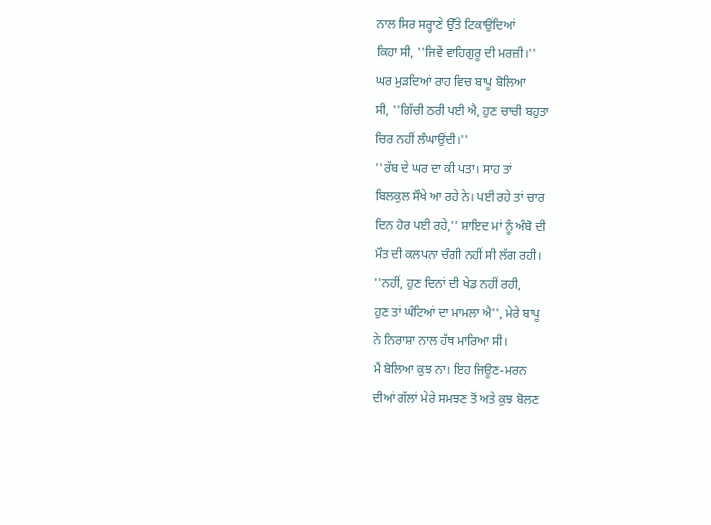ਨਾਲ ਸਿਰ ਸਰ੍ਹਾਣੇ ਉੱਤੇ ਟਿਕਾਉਂਦਿਆਂ
ਕਿਹਾ ਸੀ, ''ਜਿਵੇਂ ਵਾਹਿਗੁਰੂ ਦੀ ਮਰਜ਼ੀ।''
ਘਰ ਮੁੜਦਿਆਂ ਰਾਹ ਵਿਚ ਬਾਪੂ ਬੋਲਿਆ
ਸੀ, ''ਗਿੱਚੀ ਠਰੀ ਪਈ ਐ, ਹੁਣ ਚਾਚੀ ਬਹੁਤਾ
ਚਿਰ ਨਹੀਂ ਲੰਘਾਉਂਦੀ।''
''ਰੱਬ ਦੇ ਘਰ ਦਾ ਕੀ ਪਤਾ। ਸਾਹ ਤਾਂ
ਬਿਲਕੁਲ ਸੌਖੇ ਆ ਰਹੇ ਨੇ। ਪਈ ਰਹੇ ਤਾਂ ਚਾਰ
ਦਿਨ ਹੋਰ ਪਈ ਰਹੇ,'' ਸ਼ਾਇਦ ਮਾਂ ਨੂੰ ਅੰਬੋ ਦੀ
ਮੌਤ ਦੀ ਕਲਪਨਾ ਚੰਗੀ ਨਹੀਂ ਸੀ ਲੱਗ ਰਹੀ।
''ਨਹੀਂ, ਹੁਣ ਦਿਨਾਂ ਦੀ ਖੇਡ ਨਹੀਂ ਰਹੀ,
ਹੁਣ ਤਾਂ ਘੰਟਿਆਂ ਦਾ ਮਾਮਲਾ ਐ'', ਮੇਰੇ ਬਾਪੂ
ਨੇ ਨਿਰਾਸ਼ਾ ਨਾਲ ਹੱਥ ਮਾਰਿਆ ਸੀ।
ਮੈਂ ਬੋਲਿਆ ਕੁਝ ਨਾ। ਇਹ ਜਿਊਣ-ਮਰਨ
ਦੀਆਂ ਗੱਲਾਂ ਮੇਰੇ ਸਮਝਣ ਤੋਂ ਅਤੇ ਕੁਝ ਬੋਲਣ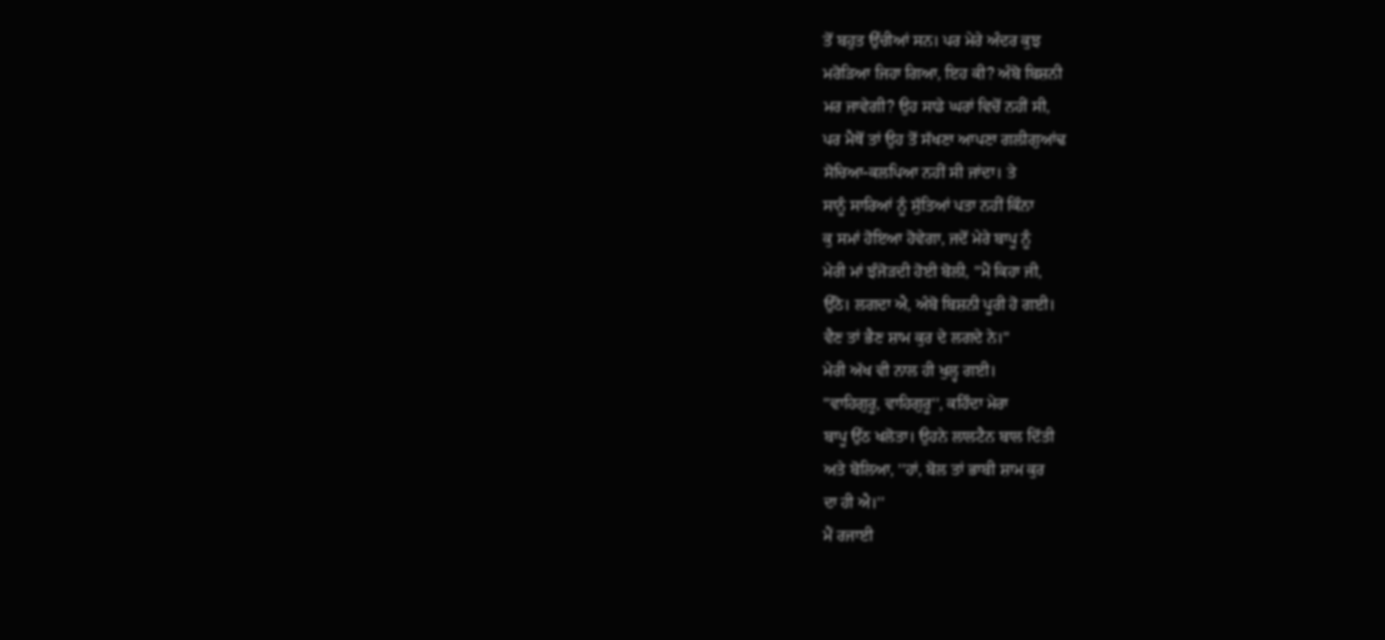ਤੋਂ ਬਹੁਤ ਉੱਚੀਆਂ ਸਨ। ਪਰ ਮੇਰੇ ਅੰਦਰ ਕੁਝ
ਮਰੋੜਿਆ ਜਿਹਾ ਗਿਆ, ਇਹ ਕੀ? ਅੰਬੋ ਬਿਸ਼ਨੀ
ਮਰ ਜਾਵੇਗੀ? ਉਹ ਸਾਡੇ ਘਰਾਂ ਵਿਚੋਂ ਨਹੀਂ ਸੀ,
ਪਰ ਮੈਥੋਂ ਤਾਂ ਉਹ ਤੋਂ ਸੱਖਣਾ ਆਪਣਾ ਗਲੀਗੁਆਂਢ
ਸੋਚਿਆ-ਕਲਪਿਆ ਨਹੀਂ ਸੀ ਜਾਂਦਾ। ਤੇ
ਸਾਨੂੰ ਸਾਰਿਆਂ ਨੂੰ ਸੁੱਤਿਆਂ ਪਤਾ ਨਹੀਂ ਕਿੰਨਾ
ਕੁ ਸਮਾਂ ਹੋਇਆ ਹੋਵੇਗਾ, ਜਦੋਂ ਮੇਰੇ ਬਾਪੂ ਨੂੰ
ਮੇਰੀ ਮਾਂ ਝੰਜੋੜਦੀ ਹੋਈ ਬੋਲੀ, ''ਮੈਂ ਕਿਹਾ ਜੀ,
ਉੱਠੋ। ਲਗਦਾ ਐ, ਅੰਬੋ ਬਿਸ਼ਨੀ ਪੂਰੀ ਹੋ ਗਈ।
ਵੈਣ ਤਾਂ ਭੈਣ ਸ਼ਾਮ ਕੁਰ ਦੇ ਲਗਦੇ ਨੇ।''
ਮੇਰੀ ਅੱਖ ਵੀ ਨਾਲ ਹੀ ਖੁਲ੍ਹ ਗਈ।
''ਵਾਹਿਗੁਰੂ, ਵਾਹਿਗੁਰੂ'', ਕਹਿੰਦਾ ਮੇਰਾ
ਬਾਪੂ ਉੱਠ ਖਲੋਤਾ। ਉਹਨੇ ਲਾਲਟੈਨ ਬਾਲ ਦਿੱਤੀ
ਅਤੇ ਬੋਲਿਆ, ''ਹਾਂ, ਬੋਲ ਤਾਂ ਭਾਬੀ ਸ਼ਾਮ ਕੁਰ
ਦਾ ਹੀ ਐ।''
ਮੈਂ ਰਜਾਈ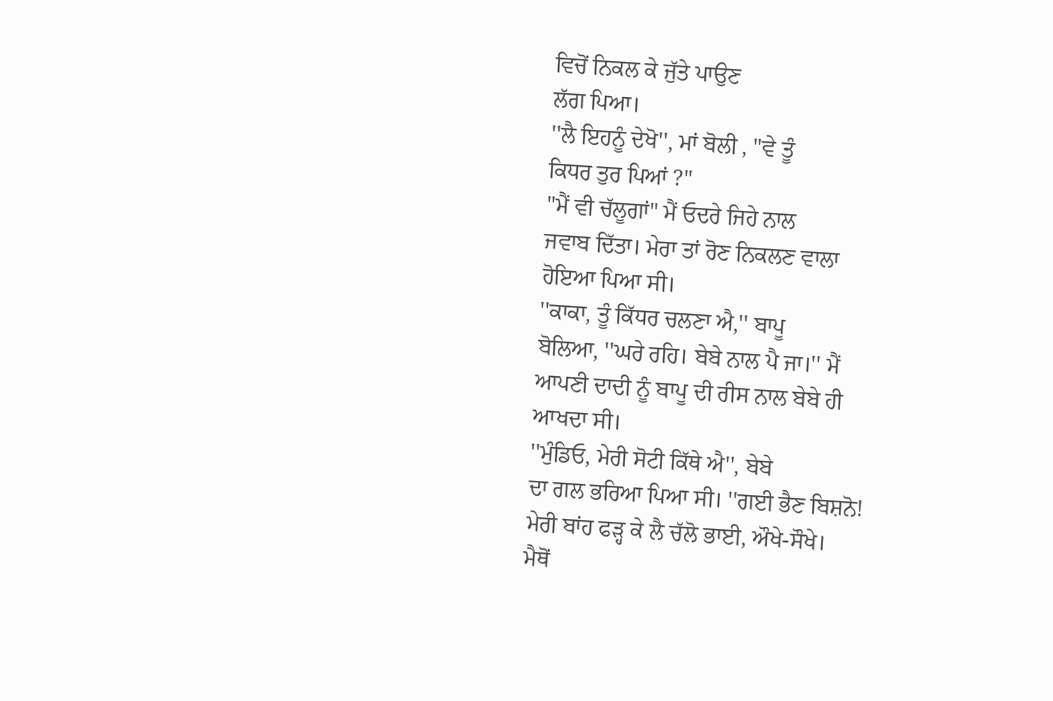ਵਿਚੋਂ ਨਿਕਲ ਕੇ ਜੁੱਤੇ ਪਾਉਣ
ਲੱਗ ਪਿਆ।
''ਲੈ ਇਹਨੂੰ ਦੇਖੋ'', ਮਾਂ ਬੋਲੀ , "ਵੇ ਤੂੰ
ਕਿਧਰ ਤੁਰ ਪਿਆਂ ?"
"ਮੈਂ ਵੀ ਚੱਲੂਗਾਂ" ਮੈਂ ਓਦਰੇ ਜਿਹੇ ਨਾਲ
ਜਵਾਬ ਦਿੱਤਾ। ਮੇਰਾ ਤਾਂ ਰੋਣ ਨਿਕਲਣ ਵਾਲਾ
ਹੋਇਆ ਪਿਆ ਸੀ।
''ਕਾਕਾ, ਤੂੰ ਕਿੱਧਰ ਚਲਣਾ ਐ,'' ਬਾਪੂ
ਬੋਲਿਆ, ''ਘਰੇ ਰਹਿ। ਬੇਬੇ ਨਾਲ ਪੈ ਜਾ।'' ਮੈਂ
ਆਪਣੀ ਦਾਦੀ ਨੂੰ ਬਾਪੂ ਦੀ ਰੀਸ ਨਾਲ ਬੇਬੇ ਹੀ
ਆਖਦਾ ਸੀ।
''ਮੁੰਡਿਓ, ਮੇਰੀ ਸੋਟੀ ਕਿੱਥੇ ਐ'', ਬੇਬੇ
ਦਾ ਗਲ ਭਰਿਆ ਪਿਆ ਸੀ। ''ਗਈ ਭੈਣ ਬਿਸ਼ਨੋ!
ਮੇਰੀ ਬਾਂਹ ਫੜ੍ਹ ਕੇ ਲੈ ਚੱਲੋ ਭਾਈ, ਔਖੇ-ਸੌਖੇ।
ਮੈਥੋਂ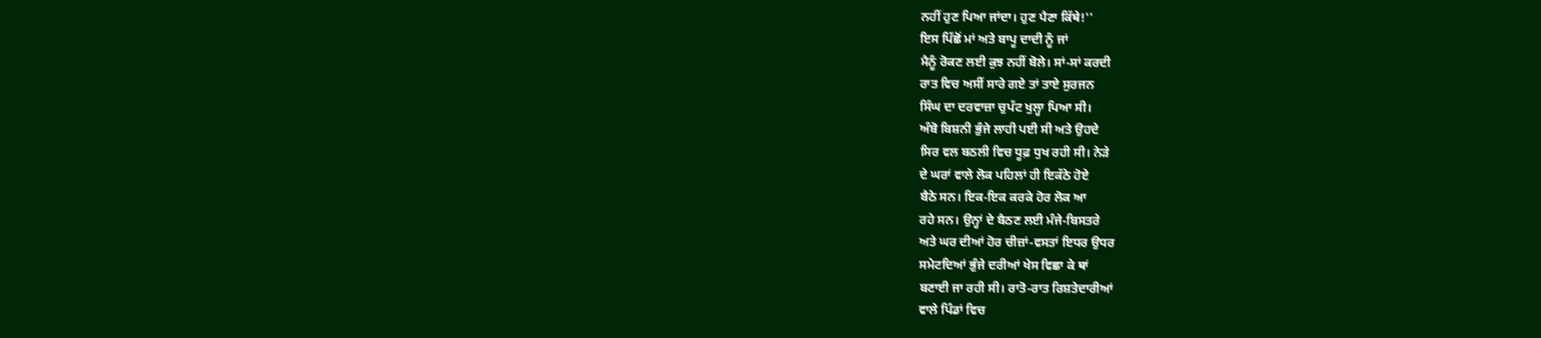ਨਹੀਂ ਹੁਣ ਪਿਆ ਜਾਂਦਾ। ਹੁਣ ਪੈਣਾ ਕਿੱਥੇ!''
ਇਸ ਪਿੱਛੋਂ ਮਾਂ ਅਤੇ ਬਾਪੂ ਦਾਦੀ ਨੂੰ ਜਾਂ
ਮੈਨੂੰ ਰੋਕਣ ਲਈ ਕੁਝ ਨਹੀਂ ਬੋਲੇ। ਸਾਂ-ਸਾਂ ਕਰਦੀ
ਰਾਤ ਵਿਚ ਅਸੀਂ ਸਾਰੇ ਗਏ ਤਾਂ ਤਾਏ ਸੁਰਜਨ
ਸਿੰਘ ਦਾ ਦਰਵਾਜ਼ਾ ਚੁਪੱਟ ਖੁਲ੍ਹਾ ਪਿਆ ਸੀ।
ਅੰਬੋ ਬਿਸ਼ਨੀ ਭੁੰਜੇ ਲਾਹੀ ਪਈ ਸੀ ਅਤੇ ਉਹਦੇ
ਸਿਰ ਵਲ ਬਠਲੀ ਵਿਚ ਧੂਫ਼ ਧੁਖ ਰਹੀ ਸੀ। ਨੇੜੇ
ਦੇ ਘਰਾਂ ਵਾਲੇ ਲੋਕ ਪਹਿਲਾਂ ਹੀ ਇਕੱਠੇ ਹੋਏ
ਬੈਠੇ ਸਨ। ਇਕ-ਇਕ ਕਰਕੇ ਹੋਰ ਲੋਕ ਆ
ਰਹੇ ਸਨ। ਉਨ੍ਹਾਂ ਦੇ ਬੈਠਣ ਲਈ ਮੰਜੇ-ਬਿਸਤਰੇ
ਅਤੇ ਘਰ ਦੀਆਂ ਹੋਰ ਚੀਜ਼ਾਂ-ਵਸਤਾਂ ਇਧਰ ਉਧਰ
ਸਮੇਟਦਿਆਂ ਭੁੰਜੇ ਦਰੀਆਂ ਖੇਸ ਵਿਛਾ ਕੇ ਥਾਂ
ਬਣਾਈ ਜਾ ਰਹੀ ਸੀ। ਰਾਤੋ-ਰਾਤ ਰਿਸ਼ਤੇਦਾਰੀਆਂ
ਵਾਲੇ ਪਿੰਡਾਂ ਵਿਚ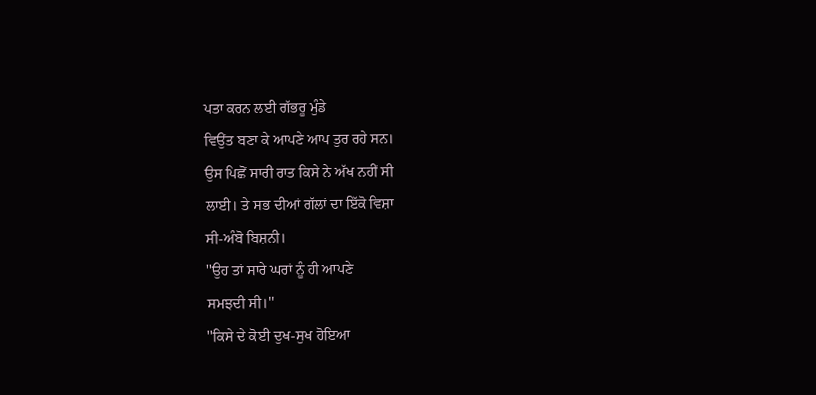ਪਤਾ ਕਰਨ ਲਈ ਗੱਭਰੂ ਮੁੰਡੇ
ਵਿਉਂਤ ਬਣਾ ਕੇ ਆਪਣੇ ਆਪ ਤੁਰ ਰਹੇ ਸਨ।
ਉਸ ਪਿਛੋਂ ਸਾਰੀ ਰਾਤ ਕਿਸੇ ਨੇ ਅੱਖ ਨਹੀਂ ਸੀ
ਲਾਈ। ਤੇ ਸਭ ਦੀਆਂ ਗੱਲਾਂ ਦਾ ਇੱਕੋ ਵਿਸ਼ਾ
ਸੀ-ਅੰਬੋ ਬਿਸ਼ਨੀ।
''ਉਹ ਤਾਂ ਸਾਰੇ ਘਰਾਂ ਨੂੰ ਹੀ ਆਪਣੇ
ਸਮਝਦੀ ਸੀ।''
''ਕਿਸੇ ਦੇ ਕੋਈ ਦੁਖ-ਸੁਖ ਹੋਇਆ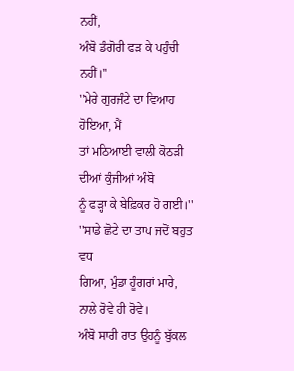ਨਹੀਂ,
ਅੰਬੋ ਡੰਗੋਰੀ ਫੜ ਕੇ ਪਹੁੰਚੀ ਨਹੀਂ।''
''ਮੇਰੇ ਗੁਰਜੰਟੇ ਦਾ ਵਿਆਹ ਹੋਇਆ, ਮੈਂ
ਤਾਂ ਮਠਿਆਈ ਵਾਲੀ ਕੋਠੜੀ ਦੀਆਂ ਕੁੰਜੀਆਂ ਅੰਬੋ
ਨੂੰ ਫੜ੍ਹਾ ਕੇ ਬੇਫ਼ਿਕਰ ਹੋ ਗਈ।''
''ਸਾਡੇ ਛੋਟੇ ਦਾ ਤਾਪ ਜਦੋਂ ਬਹੁਤ ਵਧ
ਗਿਆ, ਮੁੰਡਾ ਹੂੰਗਰਾਂ ਮਾਰੇ, ਨਾਲੇ ਰੋਵੇ ਹੀ ਰੋਵੇ।
ਅੰਬੋ ਸਾਰੀ ਰਾਤ ਉਹਨੂੰ ਬੁੱਕਲ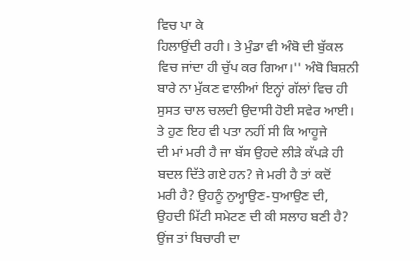ਵਿਚ ਪਾ ਕੇ
ਹਿਲਾਉਂਦੀ ਰਹੀ। ਤੇ ਮੁੰਡਾ ਵੀ ਅੰਬੋ ਦੀ ਬੁੱਕਲ
ਵਿਚ ਜਾਂਦਾ ਹੀ ਚੁੱਪ ਕਰ ਗਿਆ।'' ਅੰਬੋ ਬਿਸ਼ਨੀ
ਬਾਰੇ ਨਾ ਮੁੱਕਣ ਵਾਲੀਆਂ ਇਨ੍ਹਾਂ ਗੱਲਾਂ ਵਿਚ ਹੀ
ਸੁਸਤ ਚਾਲ ਚਲਦੀ ਉਦਾਸੀ ਹੋਈ ਸਵੇਰ ਆਈ।
ਤੇ ਹੁਣ ਇਹ ਵੀ ਪਤਾ ਨਹੀਂ ਸੀ ਕਿ ਆਹੂਜੇ
ਦੀ ਮਾਂ ਮਰੀ ਹੈ ਜਾ ਬੱਸ ਉਹਦੇ ਲੀੜੇ ਕੱਪੜੇ ਹੀ
ਬਦਲ ਦਿੱਤੇ ਗਏ ਹਨ? ਜੇ ਮਰੀ ਹੈ ਤਾਂ ਕਦੋਂ
ਮਰੀ ਹੈ? ਉਹਨੂੰ ਨੁਅ੍ਹਾਉਣ-ਧੁਆਉਣ ਦੀ,
ਉਹਦੀ ਮਿੱਟੀ ਸਮੇਟਣ ਦੀ ਕੀ ਸਲਾਹ ਬਣੀ ਹੈ?
ਉਂਜ ਤਾਂ ਬਿਚਾਰੀ ਦਾ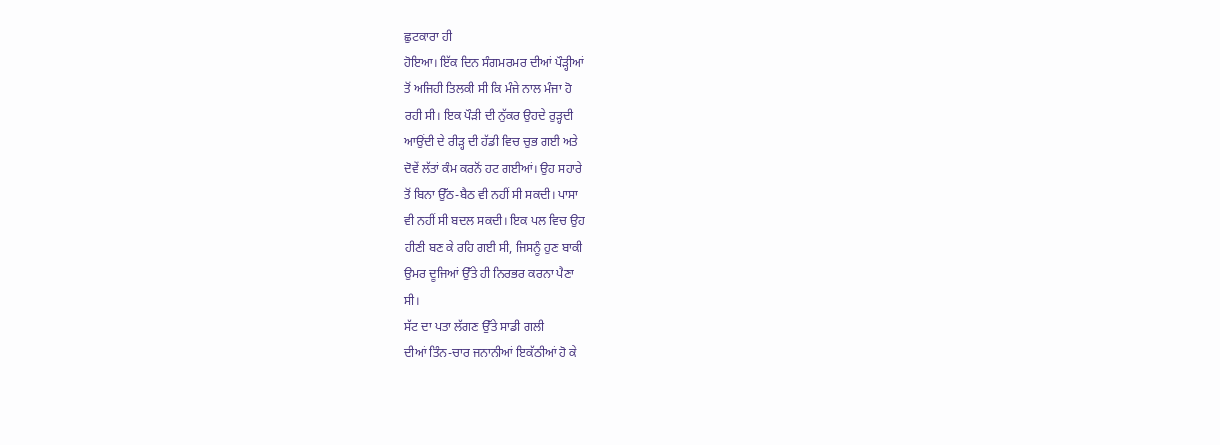ਛੁਟਕਾਰਾ ਹੀ
ਹੋਇਆ। ਇੱਕ ਦਿਨ ਸੰਗਮਰਮਰ ਦੀਆਂ ਪੌੜ੍ਹੀਆਂ
ਤੋਂ ਅਜਿਹੀ ਤਿਲਕੀ ਸੀ ਕਿ ਮੰਜੇ ਨਾਲ ਮੰਜਾ ਹੋ
ਰਹੀ ਸੀ। ਇਕ ਪੌੜੀ ਦੀ ਨੁੱਕਰ ਉਹਦੇ ਰੁੜ੍ਹਦੀ
ਆਉਂਦੀ ਦੇ ਰੀੜ੍ਹ ਦੀ ਹੱਡੀ ਵਿਚ ਚੁਭ ਗਈ ਅਤੇ
ਦੋਵੇਂ ਲੱਤਾਂ ਕੰਮ ਕਰਨੋਂ ਹਟ ਗਈਆਂ। ਉਹ ਸਹਾਰੇ
ਤੋਂ ਬਿਨਾ ਉੱਠ-ਬੈਠ ਵੀ ਨਹੀਂ ਸੀ ਸਕਦੀ। ਪਾਸਾ
ਵੀ ਨਹੀਂ ਸੀ ਬਦਲ ਸਕਦੀ। ਇਕ ਪਲ ਵਿਚ ਉਹ
ਹੀਣੀ ਬਣ ਕੇ ਰਹਿ ਗਈ ਸੀ, ਜਿਸਨੂੰ ਹੁਣ ਬਾਕੀ
ਉਮਰ ਦੂਜਿਆਂ ਉੱਤੇ ਹੀ ਨਿਰਭਰ ਕਰਨਾ ਪੈਣਾ
ਸੀ।
ਸੱਟ ਦਾ ਪਤਾ ਲੱਗਣ ਉੱਤੇ ਸਾਡੀ ਗਲੀ
ਦੀਆਂ ਤਿੰਨ-ਚਾਰ ਜਨਾਨੀਆਂ ਇਕੱਠੀਆਂ ਹੋ ਕੇ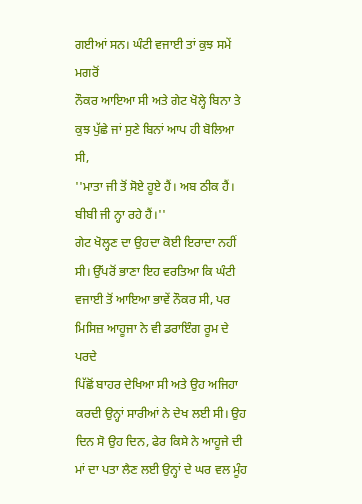ਗਈਆਂ ਸਨ। ਘੰਟੀ ਵਜਾਈ ਤਾਂ ਕੁਝ ਸਮੇਂ ਮਗਰੋਂ
ਨੌਕਰ ਆਇਆ ਸੀ ਅਤੇ ਗੇਟ ਖੋਲ੍ਹੇ ਬਿਨਾ ਤੇ
ਕੁਝ ਪੁੱਛੇ ਜਾਂ ਸੁਣੇ ਬਿਨਾਂ ਆਪ ਹੀ ਬੋਲਿਆ ਸੀ,
''ਮਾਤਾ ਜੀ ਤੋਂ ਸੋਏ ਹੂਏ ਹੈਂ। ਅਬ ਠੀਕ ਹੈਂ।
ਬੀਬੀ ਜੀ ਨ੍ਹਾ ਰਹੇ ਹੈਂ।''
ਗੇਟ ਖੋਲ੍ਹਣ ਦਾ ਉਹਦਾ ਕੋਈ ਇਰਾਦਾ ਨਹੀਂ
ਸੀ। ਉੱਪਰੋਂ ਭਾਣਾ ਇਹ ਵਰਤਿਆ ਕਿ ਘੰਟੀ
ਵਜਾਈ ਤੋਂ ਆਇਆ ਭਾਵੇਂ ਨੌਕਰ ਸੀ, ਪਰ
ਮਿਸਿਜ਼ ਆਹੂਜਾ ਨੇ ਵੀ ਡਰਾਇੰਗ ਰੂਮ ਦੇ ਪਰਦੇ
ਪਿੱਛੋਂ ਬਾਹਰ ਦੇਖਿਆ ਸੀ ਅਤੇ ਉਹ ਅਜਿਹਾ
ਕਰਦੀ ਉਨ੍ਹਾਂ ਸਾਰੀਆਂ ਨੇ ਦੇਖ ਲਈ ਸੀ। ਉਹ
ਦਿਨ ਸੋ ਉਹ ਦਿਨ, ਫੇਰ ਕਿਸੇ ਨੇ ਆਹੂਜੇ ਦੀ
ਮਾਂ ਦਾ ਪਤਾ ਲੈਣ ਲਈ ਉਨ੍ਹਾਂ ਦੇ ਘਰ ਵਲ ਮੂੰਹ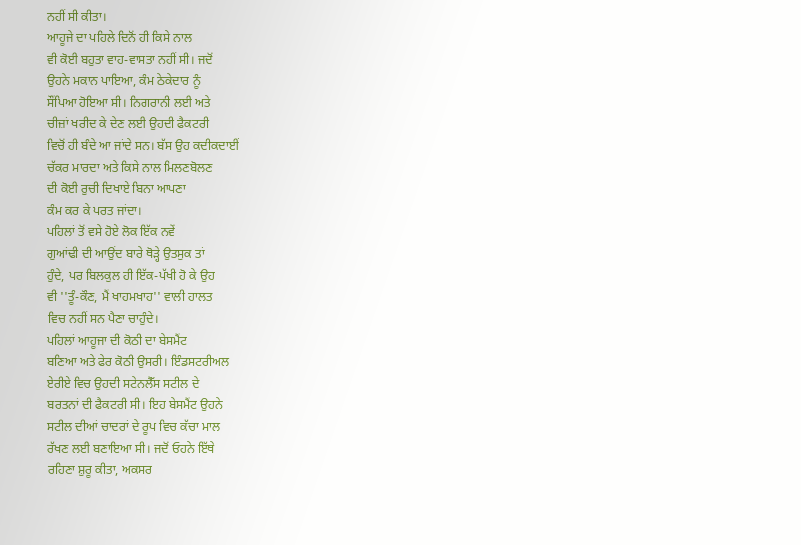ਨਹੀਂ ਸੀ ਕੀਤਾ।
ਆਹੂਜੇ ਦਾ ਪਹਿਲੇ ਦਿਨੋਂ ਹੀ ਕਿਸੇ ਨਾਲ
ਵੀ ਕੋਈ ਬਹੁਤਾ ਵਾਹ-ਵਾਸਤਾ ਨਹੀਂ ਸੀ। ਜਦੋਂ
ਉਹਨੇ ਮਕਾਨ ਪਾਇਆ, ਕੰਮ ਠੇਕੇਦਾਰ ਨੂੰ
ਸੌਂਪਿਆ ਹੋਇਆ ਸੀ। ਨਿਗਰਾਨੀ ਲਈ ਅਤੇ
ਚੀਜ਼ਾਂ ਖਰੀਦ ਕੇ ਦੇਣ ਲਈ ਉਹਦੀ ਫੈਕਟਰੀ
ਵਿਚੋਂ ਹੀ ਬੰਦੇ ਆ ਜਾਂਦੇ ਸਨ। ਬੱਸ ਉਹ ਕਦੀਕਦਾਈਂ
ਚੱਕਰ ਮਾਰਦਾ ਅਤੇ ਕਿਸੇ ਨਾਲ ਮਿਲਣਬੋਲਣ
ਦੀ ਕੋਈ ਰੁਚੀ ਦਿਖਾਏ ਬਿਨਾ ਆਪਣਾ
ਕੰਮ ਕਰ ਕੇ ਪਰਤ ਜਾਂਦਾ।
ਪਹਿਲਾਂ ਤੋਂ ਵਸੇ ਹੋਏ ਲੋਕ ਇੱਕ ਨਵੇਂ
ਗੁਆਂਢੀ ਦੀ ਆਉਂਦ ਬਾਰੇ ਥੋੜ੍ਹੇ ਉਤਸੁਕ ਤਾਂ
ਹੁੰਦੇ, ਪਰ ਬਿਲਕੁਲ ਹੀ ਇੱਕ-ਪੱਖੀ ਹੋ ਕੇ ਉਹ
ਵੀ ''ਤੂੰ-ਕੌਣ, ਮੈਂ ਖਾਹਮਖਾਹ'' ਵਾਲੀ ਹਾਲਤ
ਵਿਚ ਨਹੀਂ ਸਨ ਪੈਣਾ ਚਾਹੁੰਦੇ।
ਪਹਿਲਾਂ ਆਹੂਜਾ ਦੀ ਕੋਠੀ ਦਾ ਬੇਸਮੈਂਟ
ਬਣਿਆ ਅਤੇ ਫੇਰ ਕੋਠੀ ਉਸਰੀ। ਇੰਡਸਟਰੀਅਲ
ਏਰੀਏ ਵਿਚ ਉਹਦੀ ਸਟੇਨਲੈੱਸ ਸਟੀਲ ਦੇ
ਬਰਤਨਾਂ ਦੀ ਫੈਕਟਰੀ ਸੀ। ਇਹ ਬੇਸਮੈਂਟ ਉਹਨੇ
ਸਟੀਲ ਦੀਆਂ ਚਾਦਰਾਂ ਦੇ ਰੂਪ ਵਿਚ ਕੱਚਾ ਮਾਲ
ਰੱਖਣ ਲਈ ਬਣਾਇਆ ਸੀ। ਜਦੋਂ ਓਹਨੇ ਇੱਥੇ
ਰਹਿਣਾ ਸ਼ੁਰੂ ਕੀਤਾ, ਅਕਸਰ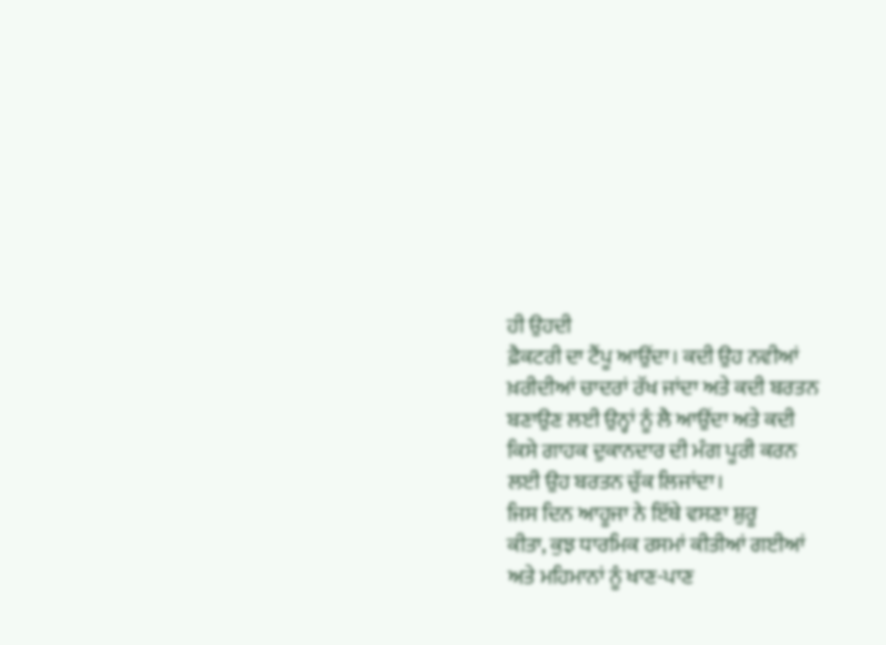ਹੀ ਉਹਦੀ
ਫ਼ੈਕਟਰੀ ਦਾ ਟੈਂਪੂ ਆਉਂਦਾ। ਕਦੀ ਉਹ ਨਵੀਆਂ
ਖ਼ਰੀਦੀਆਂ ਚਾਦਰਾਂ ਰੱਖ ਜਾਂਦਾ ਅਤੇ ਕਦੀ ਬਰਤਨ
ਬਣਾਉਣ ਲਈ ਉਨ੍ਹਾਂ ਨੂੰ ਲੈ ਆਉਂਦਾ ਅਤੇ ਕਦੀ
ਕਿਸੇ ਗਾਹਕ ਦੁਕਾਨਦਾਰ ਦੀ ਮੰਗ ਪੂਰੀ ਕਰਨ
ਲਈ ਉਹ ਬਰਤਨ ਚੁੱਕ ਲਿਜਾਂਦਾ।
ਜਿਸ ਦਿਨ ਆਹੂਜਾ ਨੇ ਇੱਥੇ ਵਸਣਾ ਸ਼ੁਰੂ
ਕੀਤਾ, ਕੁਝ ਧਾਰਮਿਕ ਰਸਮਾਂ ਕੀਤੀਆਂ ਗਈਆਂ
ਅਤੇ ਮਹਿਮਾਨਾਂ ਨੂੰ ਖਾਣ-ਪਾਣ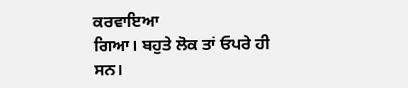ਕਰਵਾਇਆ
ਗਿਆ। ਬਹੁਤੇ ਲੋਕ ਤਾਂ ਓਪਰੇ ਹੀ ਸਨ।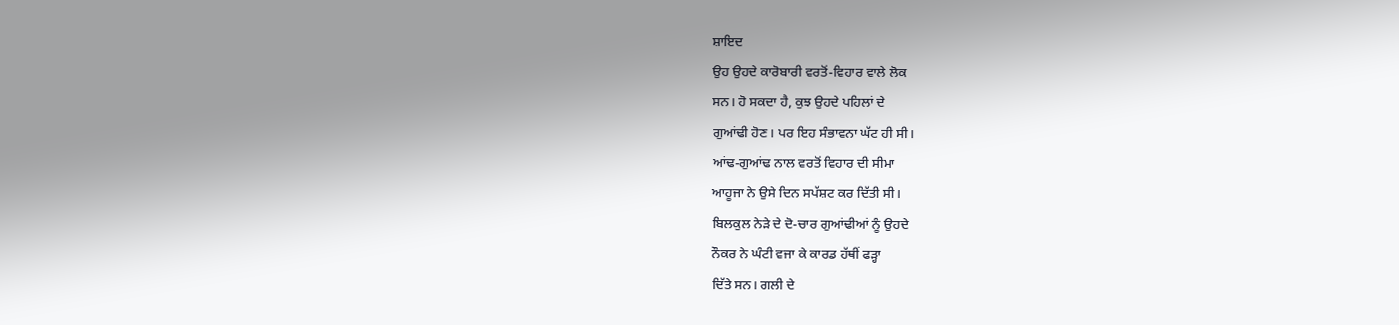ਸ਼ਾਇਦ
ਉਹ ਉਹਦੇ ਕਾਰੋਬਾਰੀ ਵਰਤੋਂ-ਵਿਹਾਰ ਵਾਲੇ ਲੋਕ
ਸਨ। ਹੋ ਸਕਦਾ ਹੈ, ਕੁਝ ਉਹਦੇ ਪਹਿਲਾਂ ਦੇ
ਗੁਆਂਢੀ ਹੋਣ। ਪਰ ਇਹ ਸੰਭਾਵਨਾ ਘੱਟ ਹੀ ਸੀ।
ਆਂਢ-ਗੁਆਂਢ ਨਾਲ ਵਰਤੋਂ ਵਿਹਾਰ ਦੀ ਸੀਮਾ
ਆਹੂਜਾ ਨੇ ਉਸੇ ਦਿਨ ਸਪੱਸ਼ਟ ਕਰ ਦਿੱਤੀ ਸੀ।
ਬਿਲਕੁਲ ਨੇੜੇ ਦੇ ਦੋ-ਚਾਰ ਗੁਆਂਢੀਆਂ ਨੂੰ ਉਹਦੇ
ਨੌਕਰ ਨੇ ਘੰਟੀ ਵਜਾ ਕੇ ਕਾਰਡ ਹੱਥੀਂ ਫੜ੍ਹਾ
ਦਿੱਤੇ ਸਨ। ਗਲੀ ਦੇ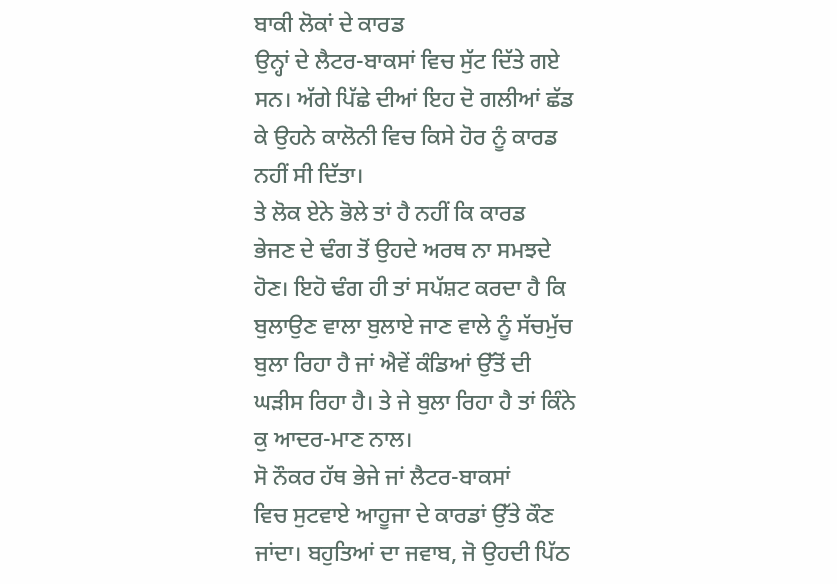ਬਾਕੀ ਲੋਕਾਂ ਦੇ ਕਾਰਡ
ਉਨ੍ਹਾਂ ਦੇ ਲੈਟਰ-ਬਾਕਸਾਂ ਵਿਚ ਸੁੱਟ ਦਿੱਤੇ ਗਏ
ਸਨ। ਅੱਗੇ ਪਿੱਛੇ ਦੀਆਂ ਇਹ ਦੋ ਗਲੀਆਂ ਛੱਡ
ਕੇ ਉਹਨੇ ਕਾਲੋਨੀ ਵਿਚ ਕਿਸੇ ਹੋਰ ਨੂੰ ਕਾਰਡ
ਨਹੀਂ ਸੀ ਦਿੱਤਾ।
ਤੇ ਲੋਕ ਏਨੇ ਭੋਲੇ ਤਾਂ ਹੈ ਨਹੀਂ ਕਿ ਕਾਰਡ
ਭੇਜਣ ਦੇ ਢੰਗ ਤੋਂ ਉਹਦੇ ਅਰਥ ਨਾ ਸਮਝਦੇ
ਹੋਣ। ਇਹੋ ਢੰਗ ਹੀ ਤਾਂ ਸਪੱਸ਼ਟ ਕਰਦਾ ਹੈ ਕਿ
ਬੁਲਾਉਣ ਵਾਲਾ ਬੁਲਾਏ ਜਾਣ ਵਾਲੇ ਨੂੰ ਸੱਚਮੁੱਚ
ਬੁਲਾ ਰਿਹਾ ਹੈ ਜਾਂ ਐਵੇਂ ਕੰਡਿਆਂ ਉੱਤੋਂ ਦੀ
ਘੜੀਸ ਰਿਹਾ ਹੈ। ਤੇ ਜੇ ਬੁਲਾ ਰਿਹਾ ਹੈ ਤਾਂ ਕਿੰਨੇ
ਕੁ ਆਦਰ-ਮਾਣ ਨਾਲ।
ਸੋ ਨੌਕਰ ਹੱਥ ਭੇਜੇ ਜਾਂ ਲੈਟਰ-ਬਾਕਸਾਂ
ਵਿਚ ਸੁਟਵਾਏ ਆਹੂਜਾ ਦੇ ਕਾਰਡਾਂ ਉੱਤੇ ਕੌਣ
ਜਾਂਦਾ। ਬਹੁਤਿਆਂ ਦਾ ਜਵਾਬ, ਜੋ ਉਹਦੀ ਪਿੱਠ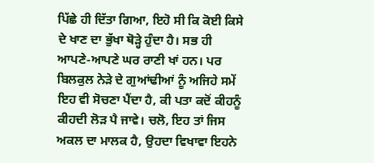ਪਿੱਛੇ ਹੀ ਦਿੱਤਾ ਗਿਆ, ਇਹੋ ਸੀ ਕਿ ਕੋਈ ਕਿਸੇ
ਦੇ ਖਾਣ ਦਾ ਭੁੱਖਾ ਥੋੜ੍ਹੇ ਹੁੰਦਾ ਹੈ। ਸਭ ਹੀ
ਆਪਣੇ-ਆਪਣੇ ਘਰ ਰਾਣੀ ਖਾਂ ਹਨ। ਪਰ
ਬਿਲਕੁਲ ਨੇੜੇ ਦੇ ਗੁਆਂਢੀਆਂ ਨੂੰ ਅਜਿਹੇ ਸਮੇਂ
ਇਹ ਵੀ ਸੋਚਣਾ ਪੈਂਦਾ ਹੈ, ਕੀ ਪਤਾ ਕਦੋਂ ਕੀਹਨੂੰ
ਕੀਹਦੀ ਲੋੜ ਪੈ ਜਾਵੇ। ਚਲੋ, ਇਹ ਤਾਂ ਜਿਸ
ਅਕਲ ਦਾ ਮਾਲਕ ਹੈ, ਉਹਦਾ ਵਿਖਾਵਾ ਇਹਨੇ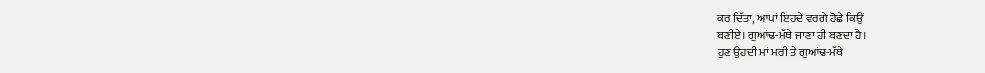ਕਰ ਦਿੱਤਾ, ਆਪਾਂ ਇਹਦੇ ਵਰਗੇ ਹੋਛੇ ਕਿਉਂ
ਬਣੀਏ। ਗੁਆਂਢ-ਮੱਥੇ ਜਾਣਾ ਹੀ ਬਣਦਾ ਹੈ।
ਹੁਣ ਉਹਦੀ ਮਾਂ ਮਰੀ ਤੇ ਗੁਆਂਢ-ਮੱਥੇ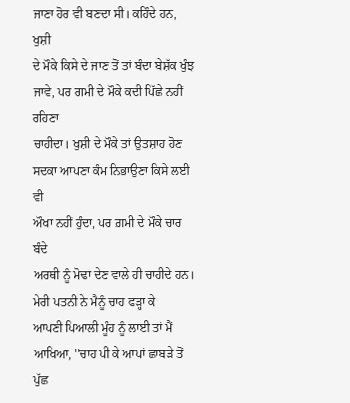ਜਾਣਾ ਹੋਰ ਵੀ ਬਣਦਾ ਸੀ। ਕਹਿੰਦੇ ਹਨ, ਖੁਸ਼ੀ
ਦੇ ਮੌਕੇ ਕਿਸੇ ਦੇ ਜਾਣ ਤੋਂ ਤਾਂ ਬੰਦਾ ਬੇਸ਼ੱਕ ਖੁੰਝ
ਜਾਵੇ, ਪਰ ਗਮੀ ਦੇ ਮੌਕੇ ਕਦੀ ਪਿੱਛੇ ਨਹੀਂ ਰਹਿਣਾ
ਚਾਹੀਦਾ। ਖੁਸ਼ੀ ਦੇ ਮੌਕੇ ਤਾਂ ਉਤਸ਼ਾਹ ਹੋਣ
ਸਦਕਾ ਆਪਣਾ ਕੰਮ ਨਿਭਾਉਣਾ ਕਿਸੇ ਲਈ ਵੀ
ਔਖਾ ਨਹੀਂ ਹੁੰਦਾ, ਪਰ ਗ਼ਮੀ ਦੇ ਮੌਕੇ ਚਾਰ ਬੰਦੇ
ਅਰਥੀ ਨੂੰ ਮੋਢਾ ਦੇਣ ਵਾਲੇ ਹੀ ਚਾਹੀਦੇ ਹਨ।
ਮੇਰੀ ਪਤਨੀ ਨੇ ਮੈਨੂੰ ਚਾਹ ਫੜ੍ਹਾ ਕੇ
ਆਪਣੀ ਪਿਆਲੀ ਮੂੰਹ ਨੂੰ ਲਾਈ ਤਾਂ ਮੈਂ
ਆਖਿਆ, ''ਚਾਹ ਪੀ ਕੇ ਆਪਾਂ ਛਾਬੜੇ ਤੋਂ ਪੁੱਛ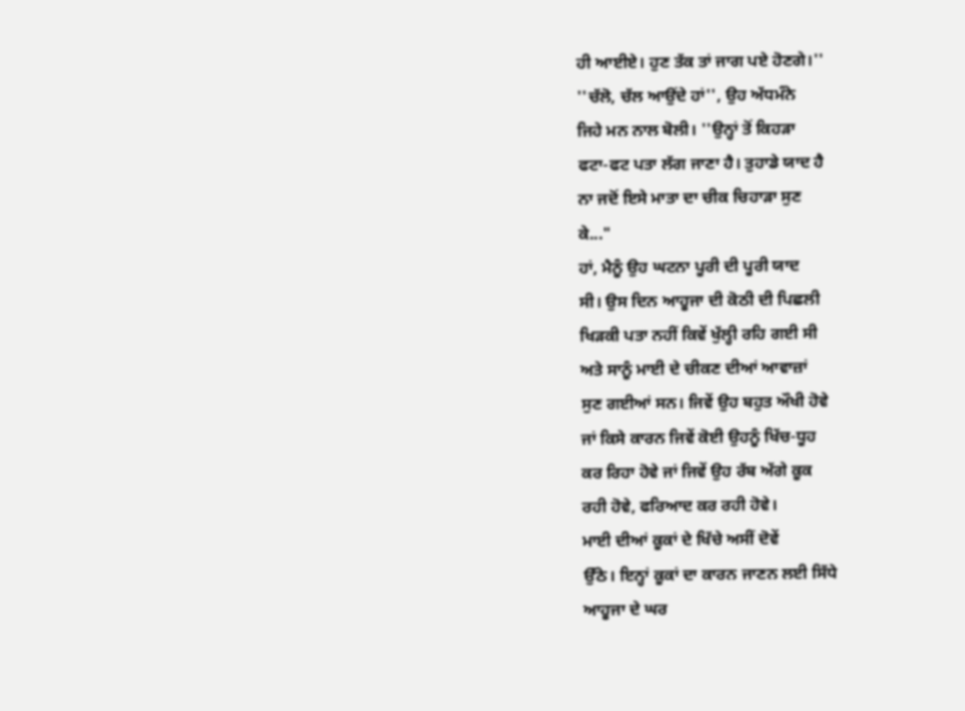ਹੀ ਆਈਏ। ਹੁਣ ਤੱਕ ਤਾਂ ਜਾਗ ਪਏ ਹੋਣਗੇ।''
''ਚੱਲੋ, ਚੱਲ ਆਉਂਦੇ ਹਾਂ'', ਉਹ ਅੱਧਮੰਨੇ
ਜਿਹੇ ਮਨ ਨਾਲ ਬੋਲੀ। ''ਉਨ੍ਹਾਂ ਤੋਂ ਕਿਹੜਾ
ਫਟਾ-ਫਟ ਪਤਾ ਲੱਗ ਜਾਣਾ ਹੈ। ਤੁਹਾਡੇ ਯਾਦ ਹੈ
ਨਾ ਜਦੋਂ ਇਸੇ ਮਾਤਾ ਦਾ ਚੀਕ ਚਿਹਾੜਾ ਸੁਣ
ਕੇ..."
ਹਾਂ, ਮੈਨੂੰ ਉਹ ਘਟਨਾ ਪੂਰੀ ਦੀ ਪੂਰੀ ਯਾਦ
ਸੀ। ਉਸ ਦਿਨ ਆਹੂਜਾ ਦੀ ਕੋਠੀ ਦੀ ਪਿਛਲੀ
ਖਿੜਕੀ ਪਤਾ ਨਹੀਂ ਕਿਵੇਂ ਖੁੱਲ੍ਹੀ ਰਹਿ ਗਈ ਸੀ
ਅਤੇ ਸਾਨੂੰ ਮਾਈ ਦੇ ਚੀਕਣ ਦੀਆਂ ਆਵਾਜ਼ਾਂ
ਸੁਣ ਗਈਆਂ ਸਨ। ਜਿਵੇਂ ਉਹ ਬਹੁਤ ਔਖੀ ਹੋਵੇ
ਜਾਂ ਕਿਸੇ ਕਾਰਨ ਜਿਵੇਂ ਕੋਈ ਉਹਨੂੰ ਖਿੱਚ-ਧੂਹ
ਕਰ ਰਿਹਾ ਹੋਵੇ ਜਾਂ ਜਿਵੇਂ ਉਹ ਰੱਬ ਅੱਗੇ ਕੂਕ
ਰਹੀ ਹੋਵੇ, ਫਰਿਆਦ ਕਰ ਰਹੀ ਹੋਵੇ।
ਮਾਈ ਦੀਆਂ ਕੂਕਾਂ ਦੇ ਖਿੱਚੇ ਅਸੀਂ ਦੋਵੇਂ
ਉੱਠੇ। ਇਨ੍ਹਾਂ ਕੂਕਾਂ ਦਾ ਕਾਰਨ ਜਾਣਨ ਲਈ ਸਿੱਧੇ
ਆਹੂਜਾ ਦੇ ਘਰ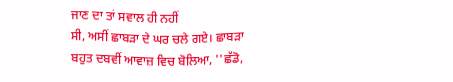ਜਾਣ ਦਾ ਤਾਂ ਸਵਾਲ ਹੀ ਨਹੀਂ
ਸੀ, ਅਸੀਂ ਛਾਬੜਾ ਦੇ ਘਰ ਚਲੇ ਗਏ। ਛਾਬੜਾ
ਬਹੁਤ ਦਬਵੀਂ ਆਵਾਜ਼ ਵਿਚ ਬੋਲਿਆ, ''ਛੱਡੋ,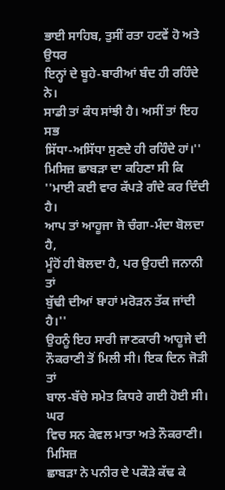ਭਾਈ ਸਾਹਿਬ, ਤੁਸੀਂ ਰਤਾ ਹਟਵੇਂ ਹੋ ਅਤੇ ਉਧਰ
ਇਨ੍ਹਾਂ ਦੇ ਬੂਹੇ-ਬਾਰੀਆਂ ਬੰਦ ਹੀ ਰਹਿੰਦੇ ਨੇ।
ਸਾਡੀ ਤਾਂ ਕੰਧ ਸਾਂਝੀ ਹੈ। ਅਸੀਂ ਤਾਂ ਇਹ ਸਭ
ਸਿੱਧਾ-ਅਸਿੱਧਾ ਸੁਣਦੇ ਹੀ ਰਹਿੰਦੇ ਹਾਂ।''
ਮਿਸਿਜ਼ ਛਾਬੜਾ ਦਾ ਕਹਿਣਾ ਸੀ ਕਿ
''ਮਾਈ ਕਈ ਵਾਰ ਕੱਪੜੇ ਗੰਦੇ ਕਰ ਦਿੰਦੀ ਹੈ।
ਆਪ ਤਾਂ ਆਹੂਜਾ ਜੋ ਚੰਗਾ-ਮੰਦਾ ਬੋਲਦਾ ਹੈ,
ਮੂੰਹੋਂ ਹੀ ਬੋਲਦਾ ਹੈ, ਪਰ ਉਹਦੀ ਜਨਾਨੀ ਤਾਂ
ਬੁੱਢੀ ਦੀਆਂ ਬਾਹਾਂ ਮਰੋੜਨ ਤੱਕ ਜਾਂਦੀ ਹੈ।''
ਉਹਨੂੰ ਇਹ ਸਾਰੀ ਜਾਣਕਾਰੀ ਆਹੂਜੇ ਦੀ
ਨੌਕਰਾਣੀ ਤੋਂ ਮਿਲੀ ਸੀ। ਇਕ ਦਿਨ ਜੋੜੀ ਤਾਂ
ਬਾਲ-ਬੱਚੇ ਸਮੇਤ ਕਿਧਰੇ ਗਈ ਹੋਈ ਸੀ। ਘਰ
ਵਿਚ ਸਨ ਕੇਵਲ ਮਾਤਾ ਅਤੇ ਨੌਕਰਾਣੀ। ਮਿਸਿਜ਼
ਛਾਬੜਾ ਨੇ ਪਨੀਰ ਦੇ ਪਕੌੜੇ ਕੱਢ ਕੇ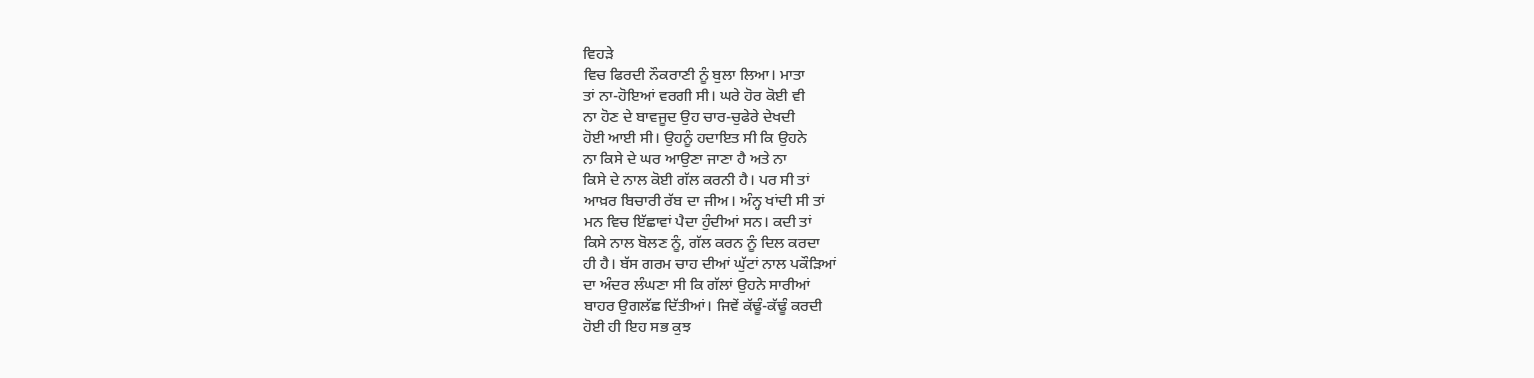ਵਿਹੜੇ
ਵਿਚ ਫਿਰਦੀ ਨੌਕਰਾਣੀ ਨੂੰ ਬੁਲਾ ਲਿਆ। ਮਾਤਾ
ਤਾਂ ਨਾ-ਹੋਇਆਂ ਵਰਗੀ ਸੀ। ਘਰੇ ਹੋਰ ਕੋਈ ਵੀ
ਨਾ ਹੋਣ ਦੇ ਬਾਵਜੂਦ ਉਹ ਚਾਰ-ਚੁਫੇਰੇ ਦੇਖਦੀ
ਹੋਈ ਆਈ ਸੀ। ਉਹਨੂੰ ਹਦਾਇਤ ਸੀ ਕਿ ਉਹਨੇ
ਨਾ ਕਿਸੇ ਦੇ ਘਰ ਆਉਣਾ ਜਾਣਾ ਹੈ ਅਤੇ ਨਾ
ਕਿਸੇ ਦੇ ਨਾਲ ਕੋਈ ਗੱਲ ਕਰਨੀ ਹੈ। ਪਰ ਸੀ ਤਾਂ
ਆਖ਼ਰ ਬਿਚਾਰੀ ਰੱਬ ਦਾ ਜੀਅ। ਅੰਨ੍ਹ ਖਾਂਦੀ ਸੀ ਤਾਂ
ਮਨ ਵਿਚ ਇੱਛਾਵਾਂ ਪੈਦਾ ਹੁੰਦੀਆਂ ਸਨ। ਕਦੀ ਤਾਂ
ਕਿਸੇ ਨਾਲ ਬੋਲਣ ਨੂੰ, ਗੱਲ ਕਰਨ ਨੂੰ ਦਿਲ ਕਰਦਾ
ਹੀ ਹੈ। ਬੱਸ ਗਰਮ ਚਾਹ ਦੀਆਂ ਘੁੱਟਾਂ ਨਾਲ ਪਕੌੜਿਆਂ
ਦਾ ਅੰਦਰ ਲੰਘਣਾ ਸੀ ਕਿ ਗੱਲਾਂ ਉਹਨੇ ਸਾਰੀਆਂ
ਬਾਹਰ ਉਗਲੱਛ ਦਿੱਤੀਆਂ। ਜਿਵੇਂ ਕੱਢੂੰ-ਕੱਢੂੰ ਕਰਦੀ
ਹੋਈ ਹੀ ਇਹ ਸਭ ਕੁਝ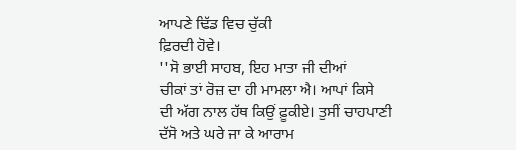ਆਪਣੇ ਢਿੱਡ ਵਿਚ ਚੁੱਕੀ
ਫ਼ਿਰਦੀ ਹੋਵੇ।
''ਸੋ ਭਾਈ ਸਾਹਬ, ਇਹ ਮਾਤਾ ਜੀ ਦੀਆਂ
ਚੀਕਾਂ ਤਾਂ ਰੋਜ਼ ਦਾ ਹੀ ਮਾਮਲਾ ਐ। ਆਪਾਂ ਕਿਸੇ
ਦੀ ਅੱਗ ਨਾਲ ਹੱਥ ਕਿਉਂ ਫ਼ੂਕੀਏ। ਤੁਸੀਂ ਚਾਹਪਾਣੀ
ਦੱਸੋ ਅਤੇ ਘਰੇ ਜਾ ਕੇ ਆਰਾਮ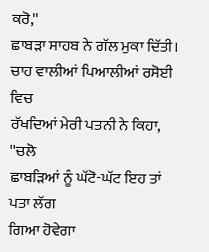ਕਰੋ,''
ਛਾਬੜਾ ਸਾਹਬ ਨੇ ਗੱਲ ਮੁਕਾ ਦਿੱਤੀ।
ਚਾਹ ਵਾਲੀਆਂ ਪਿਆਲੀਆਂ ਰਸੋਈ ਵਿਚ
ਰੱਖਦਿਆਂ ਮੇਰੀ ਪਤਨੀ ਨੇ ਕਿਹਾ, ''ਚਲੋ
ਛਾਬੜਿਆਂ ਨੂੰ ਘੱਟੋ-ਘੱਟ ਇਹ ਤਾਂ ਪਤਾ ਲੱਗ
ਗਿਆ ਹੋਵੇਗਾ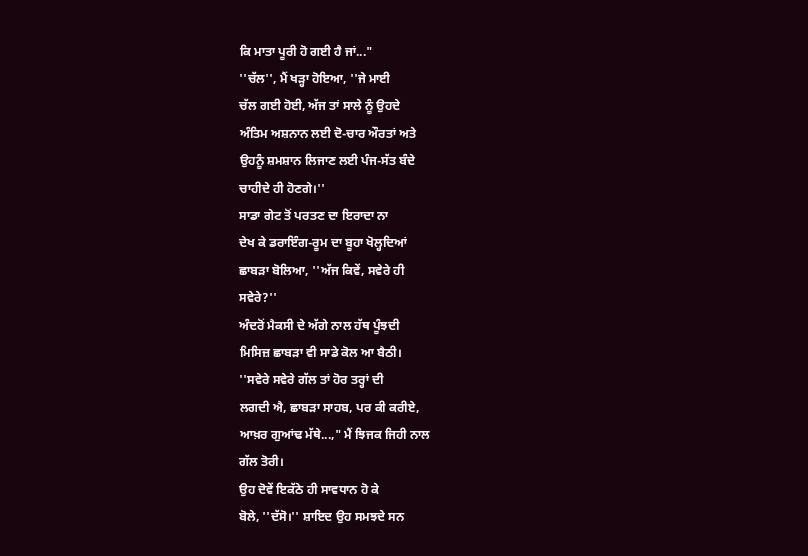ਕਿ ਮਾਤਾ ਪੂਰੀ ਹੋ ਗਈ ਹੈ ਜਾਂ..."
''ਚੱਲ'', ਮੈਂ ਖੜ੍ਹਾ ਹੋਇਆ, ''ਜੇ ਮਾਈ
ਚੱਲ ਗਈ ਹੋਈ, ਅੱਜ ਤਾਂ ਸਾਲੇ ਨੂੰ ਉਹਦੇ
ਅੰਤਿਮ ਅਸ਼ਨਾਨ ਲਈ ਦੋ-ਚਾਰ ਔਰਤਾਂ ਅਤੇ
ਉਹਨੂੰ ਸ਼ਮਸ਼ਾਨ ਲਿਜਾਣ ਲਈ ਪੰਜ-ਸੱਤ ਬੰਦੇ
ਚਾਹੀਦੇ ਹੀ ਹੋਣਗੇ।''
ਸਾਡਾ ਗੇਟ ਤੋਂ ਪਰਤਣ ਦਾ ਇਰਾਦਾ ਨਾ
ਦੇਖ ਕੇ ਡਰਾਇੰਗ-ਰੂਮ ਦਾ ਬੂਹਾ ਖੋਲ੍ਹਦਿਆਂ
ਛਾਬੜਾ ਬੋਲਿਆ, ''ਅੱਜ ਕਿਵੇਂ, ਸਵੇਰੇ ਹੀ
ਸਵੇਰੇ?''
ਅੰਦਰੋਂ ਮੈਕਸੀ ਦੇ ਅੱਗੇ ਨਾਲ ਹੱਥ ਪੂੰਝਦੀ
ਮਿਸਿਜ਼ ਛਾਬੜਾ ਵੀ ਸਾਡੇ ਕੋਲ ਆ ਬੈਠੀ।
''ਸਵੇਰੇ ਸਵੇਰੇ ਗੱਲ ਤਾਂ ਹੋਰ ਤਰ੍ਹਾਂ ਦੀ
ਲਗਦੀ ਐ, ਛਾਬੜਾ ਸਾਹਬ, ਪਰ ਕੀ ਕਰੀਏ,
ਆਖ਼ਰ ਗੁਆਂਢ ਮੱਥੇ...," ਮੈਂ ਝਿਜਕ ਜਿਹੀ ਨਾਲ
ਗੱਲ ਤੋਰੀ।
ਉਹ ਦੋਵੇਂ ਇਕੱਠੇ ਹੀ ਸਾਵਧਾਨ ਹੋ ਕੇ
ਬੋਲੇ, ''ਦੱਸੋ।'' ਸ਼ਾਇਦ ਉਹ ਸਮਝਦੇ ਸਨ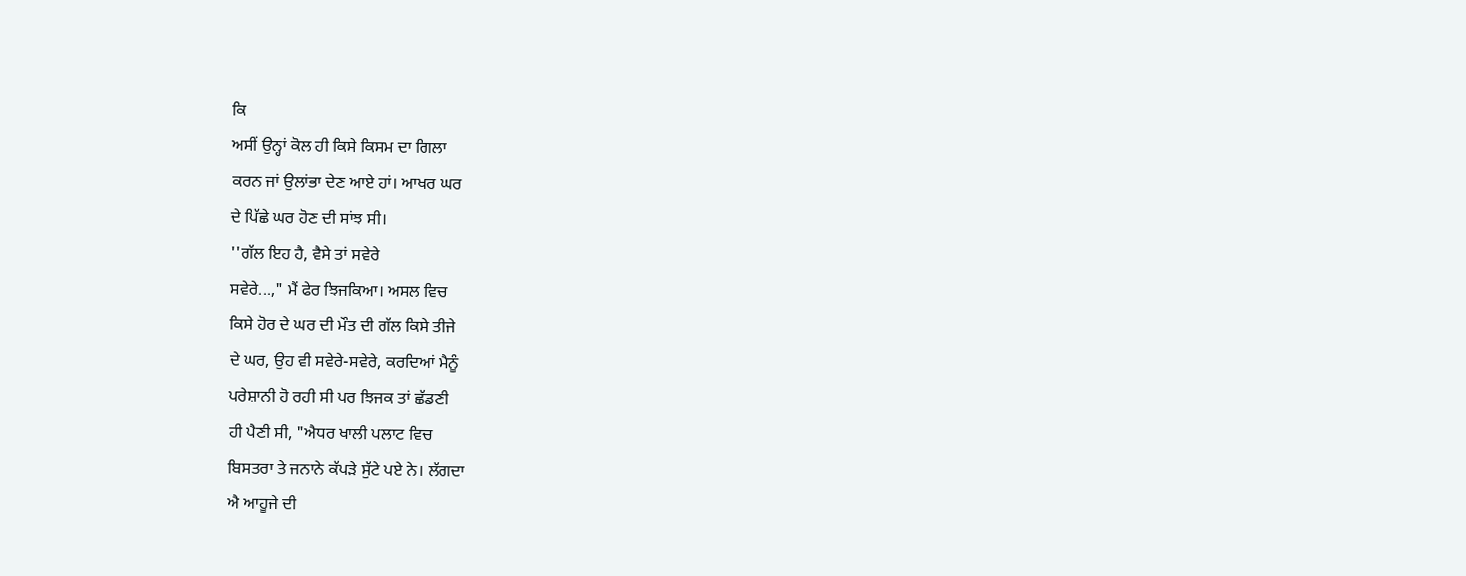ਕਿ
ਅਸੀਂ ਉਨ੍ਹਾਂ ਕੋਲ ਹੀ ਕਿਸੇ ਕਿਸਮ ਦਾ ਗਿਲਾ
ਕਰਨ ਜਾਂ ਉਲਾਂਭਾ ਦੇਣ ਆਏ ਹਾਂ। ਆਖਰ ਘਰ
ਦੇ ਪਿੱਛੇ ਘਰ ਹੋਣ ਦੀ ਸਾਂਝ ਸੀ।
''ਗੱਲ ਇਹ ਹੈ, ਵੈਸੇ ਤਾਂ ਸਵੇਰੇ
ਸਵੇਰੇ...," ਮੈਂ ਫੇਰ ਝਿਜਕਿਆ। ਅਸਲ ਵਿਚ
ਕਿਸੇ ਹੋਰ ਦੇ ਘਰ ਦੀ ਮੌਤ ਦੀ ਗੱਲ ਕਿਸੇ ਤੀਜੇ
ਦੇ ਘਰ, ਉਹ ਵੀ ਸਵੇਰੇ-ਸਵੇਰੇ, ਕਰਦਿਆਂ ਮੈਨੂੰ
ਪਰੇਸ਼ਾਨੀ ਹੋ ਰਹੀ ਸੀ ਪਰ ਝਿਜਕ ਤਾਂ ਛੱਡਣੀ
ਹੀ ਪੈਣੀ ਸੀ, "ਐਧਰ ਖਾਲੀ ਪਲਾਟ ਵਿਚ
ਬਿਸਤਰਾ ਤੇ ਜਨਾਨੇ ਕੱਪੜੇ ਸੁੱਟੇ ਪਏ ਨੇ। ਲੱਗਦਾ
ਐ ਆਹੂਜੇ ਦੀ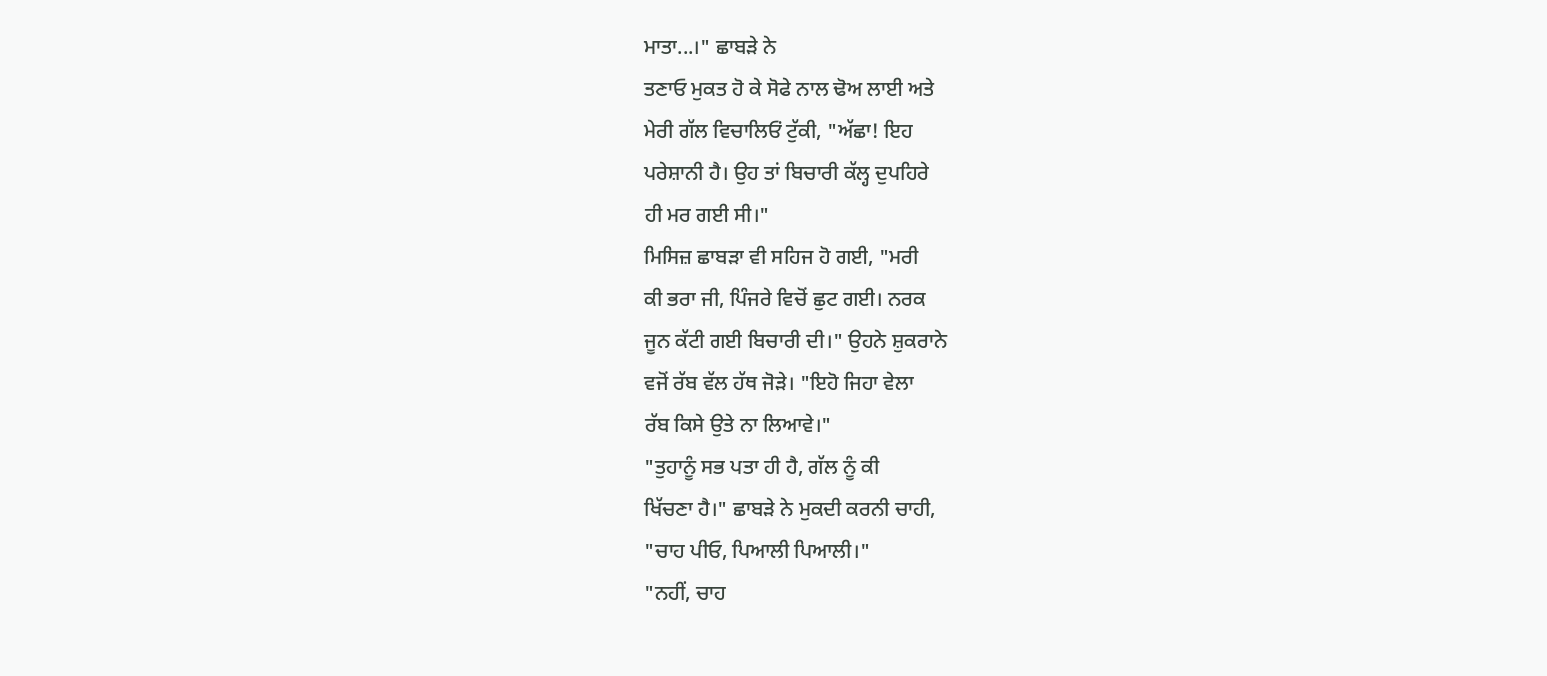ਮਾਤਾ...।" ਛਾਬੜੇ ਨੇ
ਤਣਾਓ ਮੁਕਤ ਹੋ ਕੇ ਸੋਫੇ ਨਾਲ ਢੋਅ ਲਾਈ ਅਤੇ
ਮੇਰੀ ਗੱਲ ਵਿਚਾਲਿਓਂ ਟੁੱਕੀ, "ਅੱਛਾ! ਇਹ
ਪਰੇਸ਼ਾਨੀ ਹੈ। ਉਹ ਤਾਂ ਬਿਚਾਰੀ ਕੱਲ੍ਹ ਦੁਪਹਿਰੇ
ਹੀ ਮਰ ਗਈ ਸੀ।"
ਮਿਸਿਜ਼ ਛਾਬੜਾ ਵੀ ਸਹਿਜ ਹੋ ਗਈ, "ਮਰੀ
ਕੀ ਭਰਾ ਜੀ, ਪਿੰਜਰੇ ਵਿਚੋਂ ਛੁਟ ਗਈ। ਨਰਕ
ਜੂਨ ਕੱਟੀ ਗਈ ਬਿਚਾਰੀ ਦੀ।" ਉਹਨੇ ਸ਼ੁਕਰਾਨੇ
ਵਜੋਂ ਰੱਬ ਵੱਲ ਹੱਥ ਜੋੜੇ। "ਇਹੋ ਜਿਹਾ ਵੇਲਾ
ਰੱਬ ਕਿਸੇ ਉਤੇ ਨਾ ਲਿਆਵੇ।"
"ਤੁਹਾਨੂੰ ਸਭ ਪਤਾ ਹੀ ਹੈ, ਗੱਲ ਨੂੰ ਕੀ
ਖਿੱਚਣਾ ਹੈ।" ਛਾਬੜੇ ਨੇ ਮੁਕਦੀ ਕਰਨੀ ਚਾਹੀ,
"ਚਾਹ ਪੀਓ, ਪਿਆਲੀ ਪਿਆਲੀ।"
"ਨਹੀਂ, ਚਾਹ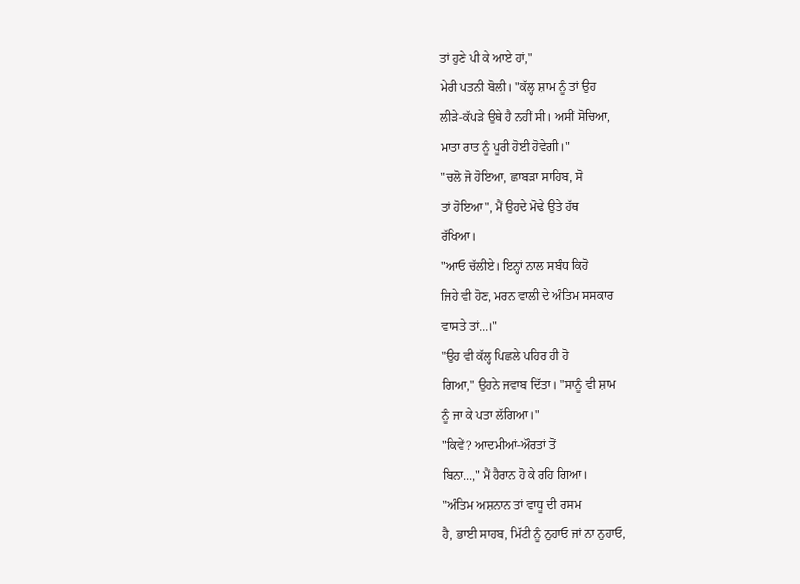ਤਾਂ ਹੁਣੇ ਪੀ ਕੇ ਆਏ ਹਾਂ,"
ਮੇਰੀ ਪਤਨੀ ਬੋਲੀ। "ਕੱਲ੍ਹ ਸ਼ਾਮ ਨੂੰ ਤਾਂ ਉਹ
ਲੀੜੇ-ਕੱਪੜੇ ਉਥੇ ਹੈ ਨਹੀਂ ਸੀ। ਅਸੀਂ ਸੋਚਿਆ,
ਮਾਤਾ ਰਾਤ ਨੂੰ ਪੂਰੀ ਹੋਈ ਹੋਵੇਗੀ।"
"ਚਲੋ ਜੋ ਹੋਇਆ, ਛਾਬੜਾ ਸਾਹਿਬ, ਸੋ
ਤਾਂ ਹੋਇਆ", ਮੈਂ ਉਹਦੇ ਮੋਢੇ ਉਤੇ ਹੱਥ
ਰੱਖਿਆ।
"ਆਓ ਚੱਲੀਏ। ਇਨ੍ਹਾਂ ਨਾਲ ਸਬੰਧ ਕਿਹੋ
ਜਿਹੇ ਵੀ ਹੋਣ, ਮਰਨ ਵਾਲੀ ਦੇ ਅੰਤਿਮ ਸਸਕਾਰ
ਵਾਸਤੇ ਤਾਂ...।"
"ਉਹ ਵੀ ਕੱਲ੍ਹ ਪਿਛਲੇ ਪਹਿਰ ਹੀ ਹੋ
ਗਿਆ," ਉਹਨੇ ਜਵਾਬ ਦਿੱਤਾ। "ਸਾਨੂੰ ਵੀ ਸ਼ਾਮ
ਨੂੰ ਜਾ ਕੇ ਪਤਾ ਲੱਗਿਆ।"
"ਕਿਵੇਂ? ਆਦਮੀਆਂ-ਔਰਤਾਂ ਤੋਂ
ਬਿਨਾ...," ਮੈਂ ਹੈਰਾਨ ਹੋ ਕੇ ਰਹਿ ਗਿਆ।
"ਅੰਤਿਮ ਅਸ਼ਨਾਨ ਤਾਂ ਵਾਧੂ ਦੀ ਰਸਮ
ਹੈ, ਭਾਈ ਸਾਹਬ, ਮਿੱਟੀ ਨੂੰ ਨੁਹਾਓ ਜਾਂ ਨਾ ਨੁਹਾਓ,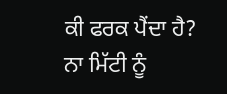ਕੀ ਫਰਕ ਪੈਂਦਾ ਹੈ? ਨਾ ਮਿੱਟੀ ਨੂੰ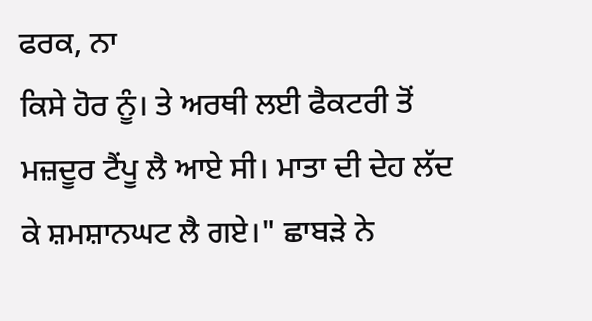ਫਰਕ, ਨਾ
ਕਿਸੇ ਹੋਰ ਨੂੰ। ਤੇ ਅਰਥੀ ਲਈ ਫੈਕਟਰੀ ਤੋਂ
ਮਜ਼ਦੂਰ ਟੈਂਪੂ ਲੈ ਆਏ ਸੀ। ਮਾਤਾ ਦੀ ਦੇਹ ਲੱਦ
ਕੇ ਸ਼ਮਸ਼ਾਨਘਟ ਲੈ ਗਏ।" ਛਾਬੜੇ ਨੇ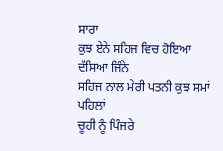ਸਾਰਾ
ਕੁਝ ਏਨੇ ਸਹਿਜ ਵਿਚ ਹੋਇਆ ਦੱਸਿਆ ਜਿੰਨੇ
ਸਹਿਜ ਨਾਲ ਮੇਰੀ ਪਤਨੀ ਕੁਝ ਸਮਾਂ ਪਹਿਲਾਂ
ਚੂਹੀ ਨੂੰ ਪਿੰਜਰੇ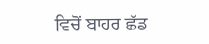ਵਿਚੋਂ ਬਾਹਰ ਛੱਡ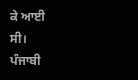ਕੇ ਆਈ
ਸੀ।
ਪੰਜਾਬੀ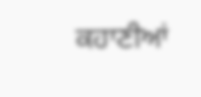ਕਹਾਣੀਆਂ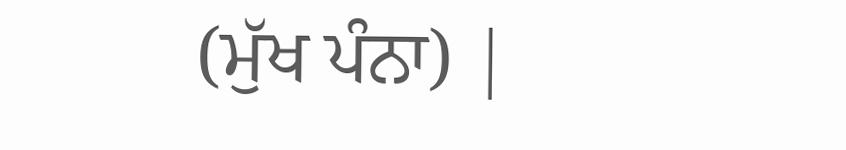(ਮੁੱਖ ਪੰਨਾ) |